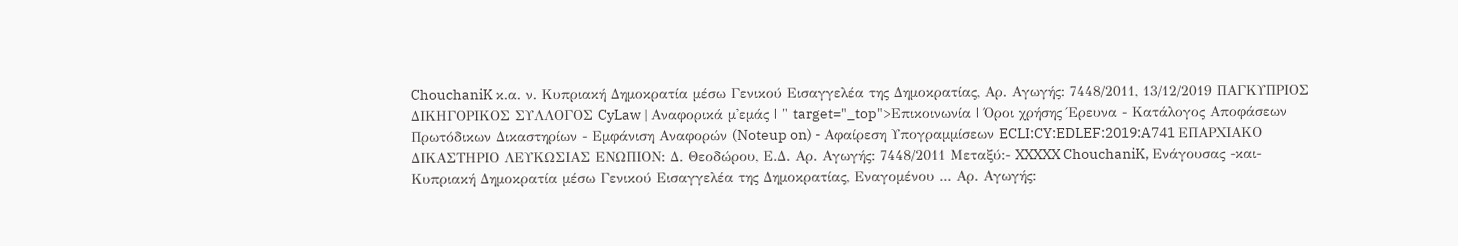ChouchaniK κ.α. ν. Kυπριακή Δημοκρατία μέσω Γενικού Εισαγγελέα της Δημοκρατίας, Αρ. Αγωγής: 7448/2011, 13/12/2019 ΠΑΓΚΥΠΡΙΟΣ ΔΙΚΗΓΟΡΙΚΟΣ ΣΥΛΛΟΓΟΣ CyLaw | Αναφορικά μ'εμάς | " target="_top">Επικοινωνία | Όροι χρήσης Έρευνα - Κατάλογος Αποφάσεων Πρωτόδικων Δικαστηρίων - Εμφάνιση Αναφορών (Noteup on) - Αφαίρεση Υπογραμμίσεων ECLI:CY:EDLEF:2019:A741 ΕΠΑΡΧΙΑΚΟ ΔΙΚΑΣΤΗΡΙΟ ΛΕΥΚΩΣΙΑΣ ΕΝΩΠΙΟΝ: Δ. Θεοδώρου, Ε.Δ. Αρ. Αγωγής: 7448/2011 Μεταξύ:- XXXXX ChouchaniK, Ενάγουσας -και- Kυπριακή Δημοκρατία μέσω Γενικού Εισαγγελέα της Δημοκρατίας, Εναγομένου ... Αρ. Αγωγής: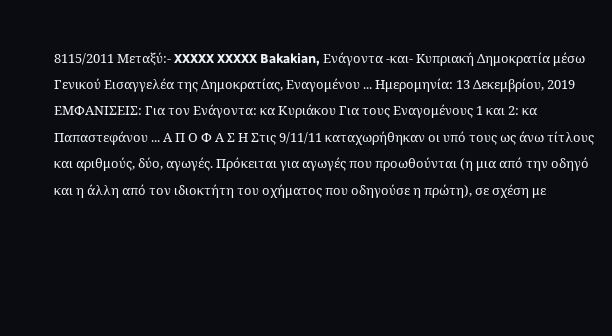8115/2011 Μεταξύ:- XXXXX XXXXX Bakakian, Ενάγοντα -και- Kυπριακή Δημοκρατία μέσω Γενικού Εισαγγελέα της Δημοκρατίας, Εναγομένου ... Ημερομηνία: 13 Δεκεμβρίου, 2019 ΕΜΦΑΝΙΣΕΙΣ: Για τον Ενάγοντα: κα Κυριάκου Για τους Εναγομένους 1 και 2: κα Παπαστεφάνου ... Α Π Ο Φ Α Σ Η Στις 9/11/11 καταχωρήθηκαν οι υπό τους ως άνω τίτλους και αριθμούς, δύο, αγωγές. Πρόκειται για αγωγές που προωθούνται (η μια από την οδηγό και η άλλη από τον ιδιοκτήτη του οχήματος που οδηγούσε η πρώτη), σε σχέση με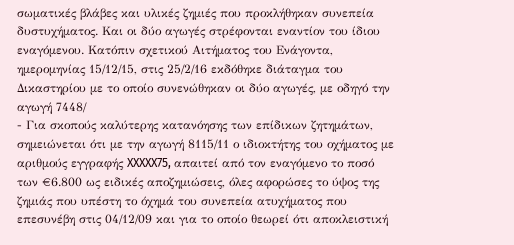σωματικές βλάβες και υλικές ζημιές που προκλήθηκαν συνεπεία δυστυχήματος. Και οι δύο αγωγές στρέφονται εναντίον του ίδιου εναγόμενου. Κατόπιν σχετικού Αιτήματος του Ενάγοντα, ημερομηνίας 15/12/15, στις 25/2/16 εκδόθηκε διάταγμα του Δικαστηρίου με το οποίο συνενώθηκαν οι δύο αγωγές, με οδηγό την αγωγή 7448/
- Για σκοπούς καλύτερης κατανόησης των επίδικων ζητημάτων, σημειώνεται ότι με την αγωγή 8115/11 ο ιδιοκτήτης του οχήματος με αριθμούς εγγραφής XXXXX75, απαιτεί από τον εναγόμενο το ποσό των €6.800 ως ειδικές αποζημιώσεις, όλες αφορώσες το ύψος της ζημιάς που υπέστη το όχημά του συνεπεία ατυχήματος που επεσυνέβη στις 04/12/09 και για το οποίο θεωρεί ότι αποκλειστική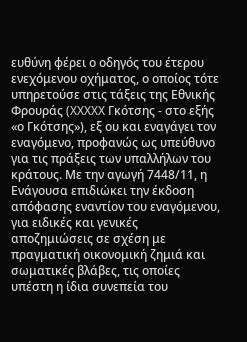ευθύνη φέρει ο οδηγός του έτερου ενεχόμενου οχήματος, ο οποίος τότε υπηρετούσε στις τάξεις της Εθνικής Φρουράς (XXXXX Γκότσης - στο εξής «ο Γκότσης»), εξ ου και εναγάγει τον εναγόμενο, προφανώς ως υπεύθυνο για τις πράξεις των υπαλλήλων του κράτους. Με την αγωγή 7448/11, η Ενάγουσα επιδιώκει την έκδοση απόφασης εναντίον του εναγόμενου, για ειδικές και γενικές αποζημιώσεις σε σχέση με πραγματική οικονομική ζημιά και σωματικές βλάβες, τις οποίες υπέστη η ίδια συνεπεία του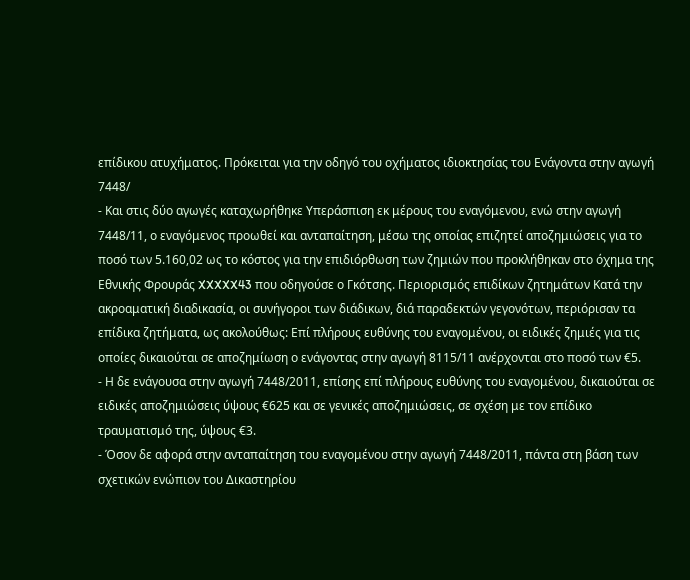επίδικου ατυχήματος. Πρόκειται για την οδηγό του οχήματος ιδιοκτησίας του Ενάγοντα στην αγωγή 7448/
- Και στις δύο αγωγές καταχωρήθηκε Υπεράσπιση εκ μέρους του εναγόμενου, ενώ στην αγωγή 7448/11, ο εναγόμενος προωθεί και ανταπαίτηση, μέσω της οποίας επιζητεί αποζημιώσεις για το ποσό των 5.160,02 ως το κόστος για την επιδιόρθωση των ζημιών που προκλήθηκαν στο όχημα της Εθνικής Φρουράς XXXXX43 που οδηγούσε ο Γκότσης. Περιορισμός επιδίκων ζητημάτων Κατά την ακροαματική διαδικασία, οι συνήγοροι των διάδικων, διά παραδεκτών γεγονότων, περιόρισαν τα επίδικα ζητήματα, ως ακολούθως: Επί πλήρους ευθύνης του εναγομένου, οι ειδικές ζημιές για τις οποίες δικαιούται σε αποζημίωση ο ενάγοντας στην αγωγή 8115/11 ανέρχονται στο ποσό των €5.
- Η δε ενάγουσα στην αγωγή 7448/2011, επίσης επί πλήρους ευθύνης του εναγομένου, δικαιούται σε ειδικές αποζημιώσεις ύψους €625 και σε γενικές αποζημιώσεις, σε σχέση με τον επίδικο τραυματισμό της, ύψους €3.
- Όσον δε αφορά στην ανταπαίτηση του εναγομένου στην αγωγή 7448/2011, πάντα στη βάση των σχετικών ενώπιον του Δικαστηρίου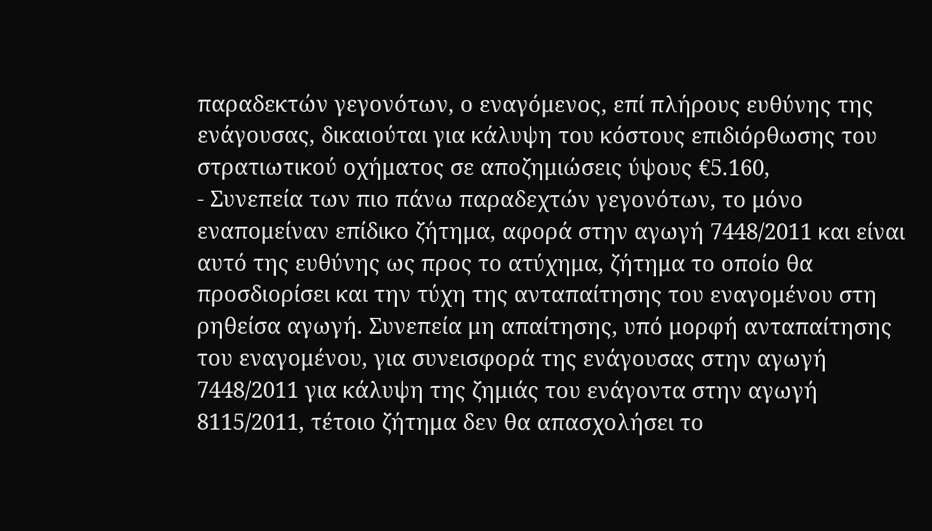παραδεκτών γεγονότων, ο εναγόμενος, επί πλήρους ευθύνης της ενάγουσας, δικαιούται για κάλυψη του κόστους επιδιόρθωσης του στρατιωτικού οχήματος σε αποζημιώσεις ύψους €5.160,
- Συνεπεία των πιο πάνω παραδεχτών γεγονότων, το μόνο εναπομείναν επίδικο ζήτημα, αφορά στην αγωγή 7448/2011 και είναι αυτό της ευθύνης ως προς το ατύχημα, ζήτημα το οποίο θα προσδιορίσει και την τύχη της ανταπαίτησης του εναγομένου στη ρηθείσα αγωγή. Συνεπεία μη απαίτησης, υπό μορφή ανταπαίτησης του εναγομένου, για συνεισφορά της ενάγουσας στην αγωγή 7448/2011 για κάλυψη της ζημιάς του ενάγοντα στην αγωγή 8115/2011, τέτοιο ζήτημα δεν θα απασχολήσει το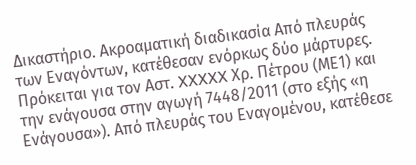Δικαστήριο. Ακροαματική διαδικασία Από πλευράς των Εναγόντων, κατέθεσαν ενόρκως δύο μάρτυρες. Πρόκειται για τον Αστ. XXXXX Χρ. Πέτρου (ΜΕ1) και την ενάγουσα στην αγωγή 7448/2011 (στο εξής «η Ενάγουσα»). Από πλευράς του Εναγομένου, κατέθεσε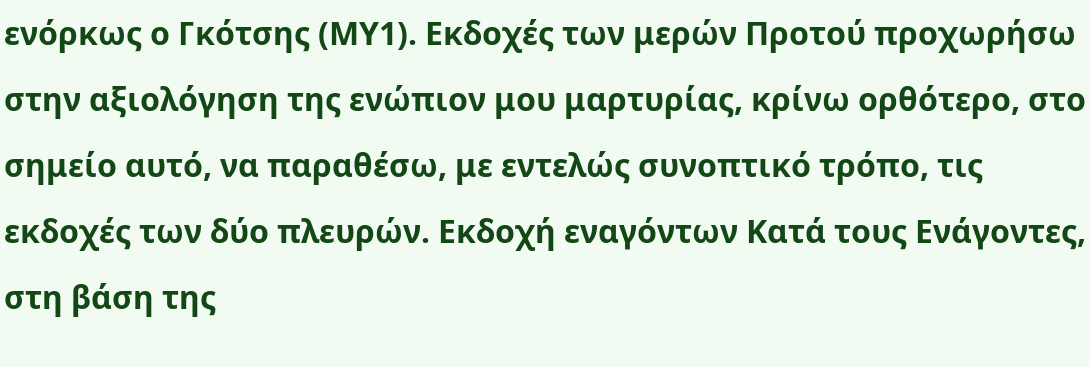ενόρκως ο Γκότσης (ΜΥ1). Εκδοχές των μερών Προτού προχωρήσω στην αξιολόγηση της ενώπιον μου μαρτυρίας, κρίνω ορθότερο, στο σημείο αυτό, να παραθέσω, με εντελώς συνοπτικό τρόπο, τις εκδοχές των δύο πλευρών. Εκδοχή εναγόντων Κατά τους Ενάγοντες, στη βάση της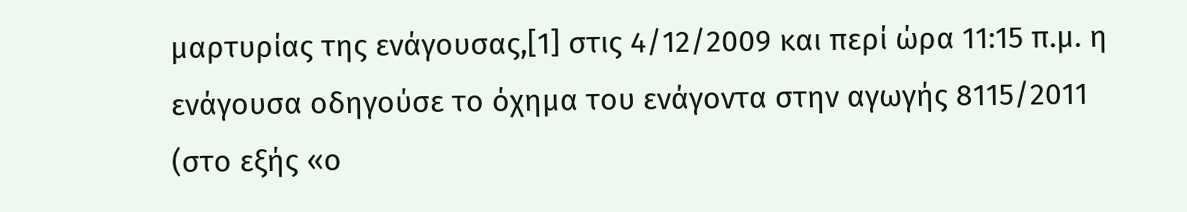μαρτυρίας της ενάγουσας,[1] στις 4/12/2009 και περί ώρα 11:15 π.μ. η ενάγουσα οδηγούσε το όχημα του ενάγοντα στην αγωγής 8115/2011 (στο εξής «ο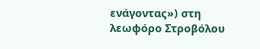ενάγοντας») στη λεωφόρο Στροβόλου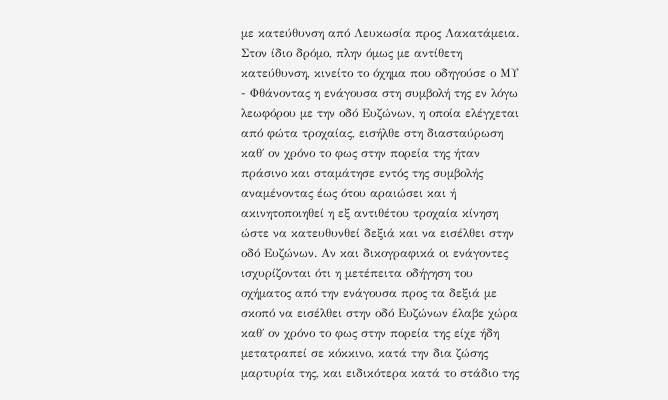με κατεύθυνση από Λευκωσία προς Λακατάμεια. Στον ίδιο δρόμο, πλην όμως με αντίθετη κατεύθυνση, κινείτο το όχημα που οδηγούσε ο ΜΥ
- Φθάνοντας η ενάγουσα στη συμβολή της εν λόγω λεωφόρου με την οδό Ευζώνων, η οποία ελέγχεται από φώτα τροχαίας, εισήλθε στη διασταύρωση καθ΄ ον χρόνο το φως στην πορεία της ήταν πράσινο και σταμάτησε εντός της συμβολής αναμένοντας έως ότου αραιώσει και ή ακινητοποιηθεί η εξ αντιθέτου τροχαία κίνηση ώστε να κατευθυνθεί δεξιά και να εισέλθει στην οδό Ευζώνων. Αν και δικογραφικά οι ενάγοντες ισχυρίζονται ότι η μετέπειτα οδήγηση του οχήματος από την ενάγουσα προς τα δεξιά με σκοπό να εισέλθει στην οδό Ευζώνων έλαβε χώρα καθ΄ ον χρόνο το φως στην πορεία της είχε ήδη μετατραπεί σε κόκκινο, κατά την δια ζώσης μαρτυρία της, και ειδικότερα κατά το στάδιο της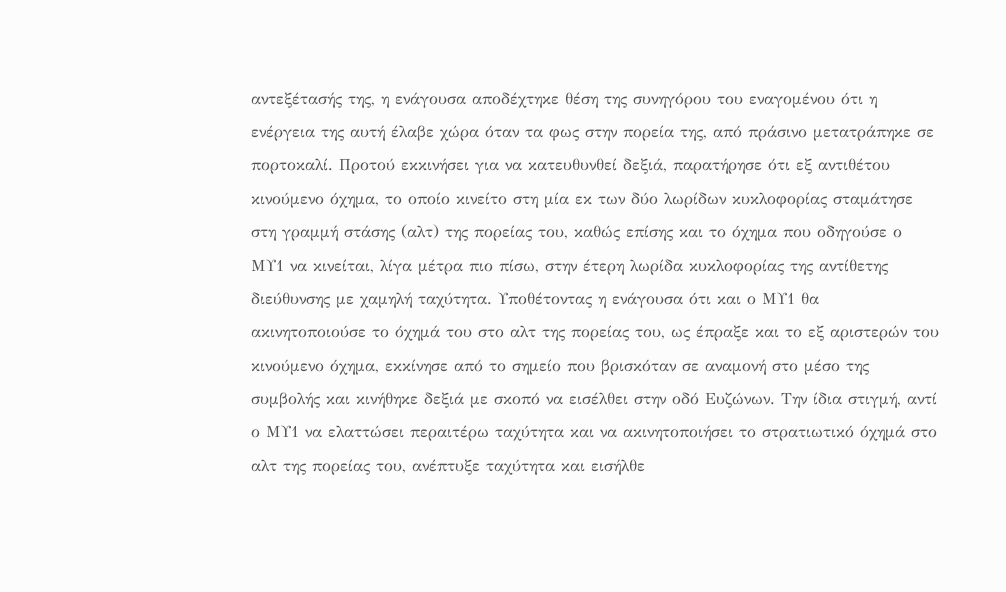αντεξέτασής της, η ενάγουσα αποδέχτηκε θέση της συνηγόρου του εναγομένου ότι η ενέργεια της αυτή έλαβε χώρα όταν τα φως στην πορεία της, από πράσινο μετατράπηκε σε πορτοκαλί. Προτού εκκινήσει για να κατευθυνθεί δεξιά, παρατήρησε ότι εξ αντιθέτου κινούμενο όχημα, το οποίο κινείτο στη μία εκ των δύο λωρίδων κυκλοφορίας σταμάτησε στη γραμμή στάσης (αλτ) της πορείας του, καθώς επίσης και το όχημα που οδηγούσε ο ΜΥ1 να κινείται, λίγα μέτρα πιο πίσω, στην έτερη λωρίδα κυκλοφορίας της αντίθετης διεύθυνσης με χαμηλή ταχύτητα. Υποθέτοντας η ενάγουσα ότι και ο ΜΥ1 θα ακινητοποιούσε το όχημά του στο αλτ της πορείας του, ως έπραξε και το εξ αριστερών του κινούμενο όχημα, εκκίνησε από το σημείο που βρισκόταν σε αναμονή στο μέσο της συμβολής και κινήθηκε δεξιά με σκοπό να εισέλθει στην οδό Ευζώνων. Την ίδια στιγμή, αντί ο ΜΥ1 να ελαττώσει περαιτέρω ταχύτητα και να ακινητοποιήσει το στρατιωτικό όχημά στο αλτ της πορείας του, ανέπτυξε ταχύτητα και εισήλθε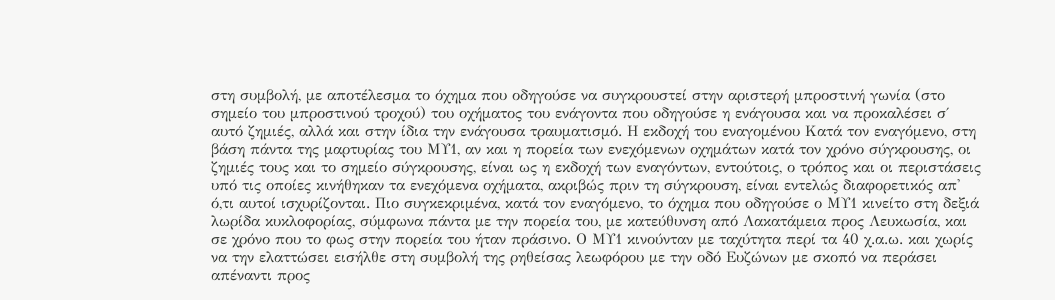στη συμβολή, με αποτέλεσμα το όχημα που οδηγούσε να συγκρουστεί στην αριστερή μπροστινή γωνία (στο σημείο του μπροστινού τροχού) του οχήματος του ενάγοντα που οδηγούσε η ενάγουσα και να προκαλέσει σ΄ αυτό ζημιές, αλλά και στην ίδια την ενάγουσα τραυματισμό. Η εκδοχή του εναγομένου Κατά τον εναγόμενο, στη βάση πάντα της μαρτυρίας του ΜΥ1, αν και η πορεία των ενεχόμενων οχημάτων κατά τον χρόνο σύγκρουσης, οι ζημιές τους και το σημείο σύγκρουσης, είναι ως η εκδοχή των εναγόντων, εντούτοις, ο τρόπος και οι περιστάσεις υπό τις οποίες κινήθηκαν τα ενεχόμενα οχήματα, ακριβώς πριν τη σύγκρουση, είναι εντελώς διαφορετικός απ' ό,τι αυτοί ισχυρίζονται. Πιο συγκεκριμένα, κατά τον εναγόμενο, το όχημα που οδηγούσε ο ΜΥ1 κινείτο στη δεξιά λωρίδα κυκλοφορίας, σύμφωνα πάντα με την πορεία του, με κατεύθυνση από Λακατάμεια προς Λευκωσία, και σε χρόνο που το φως στην πορεία του ήταν πράσινο. Ο ΜΥ1 κινούνταν με ταχύτητα περί τα 40 χ.α.ω. και χωρίς να την ελαττώσει εισήλθε στη συμβολή της ρηθείσας λεωφόρου με την οδό Ευζώνων με σκοπό να περάσει απέναντι προς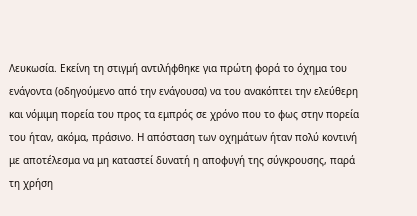Λευκωσία. Εκείνη τη στιγμή αντιλήφθηκε για πρώτη φορά το όχημα του ενάγοντα (οδηγούμενο από την ενάγουσα) να του ανακόπτει την ελεύθερη και νόμιμη πορεία του προς τα εμπρός σε χρόνο που το φως στην πορεία του ήταν, ακόμα, πράσινο. Η απόσταση των οχημάτων ήταν πολύ κοντινή με αποτέλεσμα να μη καταστεί δυνατή η αποφυγή της σύγκρουσης, παρά τη χρήση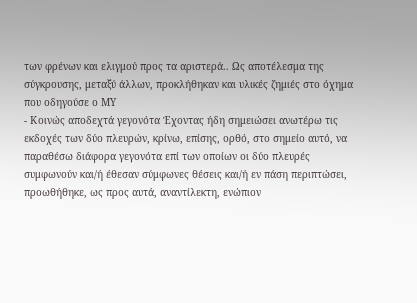των φρένων και ελιγμού προς τα αριστερά.. Ως αποτέλεσμα της σύγκρουσης, μεταξύ άλλων, προκλήθηκαν και υλικές ζημιές στο όχημα που οδηγούσε ο ΜΥ
- Κοινώς αποδεχτά γεγονότα Έχοντας ήδη σημειώσει ανωτέρω τις εκδοχές των δύο πλευρών, κρίνω, επίσης, ορθό, στο σημείο αυτό, να παραθέσω διάφορα γεγονότα επί των οποίων οι δύο πλευρές συμφωνούν και/ή έθεσαν σύμφωνες θέσεις και/ή εν πάση περιπτώσει, προωθήθηκε, ως προς αυτά, αναντίλεκτη, ενώπιον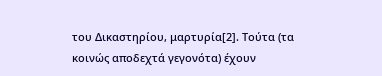του Δικαστηρίου, μαρτυρία[2]. Τούτα (τα κοινώς αποδεχτά γεγονότα) έχουν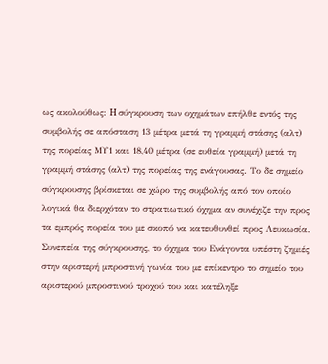ως ακολούθως: H σύγκρουση των οχημάτων επήλθε εντός της συμβολής σε απόσταση 13 μέτρα μετά τη γραμμή στάσης (αλτ) της πορείας ΜΥ1 και 18,40 μέτρα (σε ευθεία γραμμή) μετά τη γραμμή στάσης (αλτ) της πορείας της ενάγουσας. Το δε σημείο σύγκρουσης βρίσκεται σε χώρο της συμβολής από τον οποίο λογικά θα διερχόταν το στρατιωτικό όχημα αν συνέχιζε την προς τα εμπρός πορεία του με σκοπό να κατευθυνθεί προς Λευκωσία. Συνεπεία της σύγκρουσης, το όχημα του Ενάγοντα υπέστη ζημιές στην αριστερή μπροστινή γωνία του με επίκεντρο το σημείο του αριστερού μπροστινού τροχού του και κατέληξε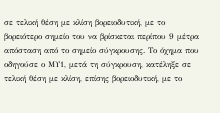σε τελική θέση με κλίση βορειοδυτική, με το βορειότερο σημείο του να βρίσκεται περίπου 9 μέτρα απόσταση από το σημείο σύγκρουσης. Το όχημα που οδηγούσε ο ΜΥ1, μετά τη σύγκρουση, κατέληξε σε τελική θέση με κλίση, επίσης βορειοδυτική, με το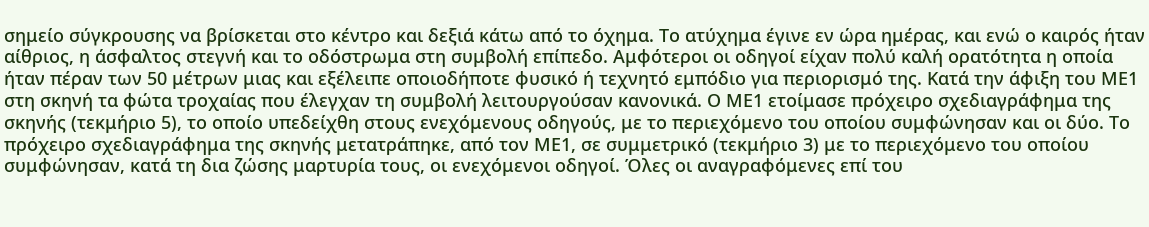σημείο σύγκρουσης να βρίσκεται στο κέντρο και δεξιά κάτω από το όχημα. Το ατύχημα έγινε εν ώρα ημέρας, και ενώ ο καιρός ήταν αίθριος, η άσφαλτος στεγνή και το οδόστρωμα στη συμβολή επίπεδο. Αμφότεροι οι οδηγοί είχαν πολύ καλή ορατότητα η οποία ήταν πέραν των 50 μέτρων μιας και εξέλειπε οποιοδήποτε φυσικό ή τεχνητό εμπόδιο για περιορισμό της. Κατά την άφιξη του ΜΕ1 στη σκηνή τα φώτα τροχαίας που έλεγχαν τη συμβολή λειτουργούσαν κανονικά. Ο ΜΕ1 ετοίμασε πρόχειρο σχεδιαγράφημα της σκηνής (τεκμήριο 5), το οποίο υπεδείχθη στους ενεχόμενους οδηγούς, με το περιεχόμενο του οποίου συμφώνησαν και οι δύο. Το πρόχειρο σχεδιαγράφημα της σκηνής μετατράπηκε, από τον ΜΕ1, σε συμμετρικό (τεκμήριο 3) με το περιεχόμενο του οποίου συμφώνησαν, κατά τη δια ζώσης μαρτυρία τους, οι ενεχόμενοι οδηγοί. Όλες οι αναγραφόμενες επί του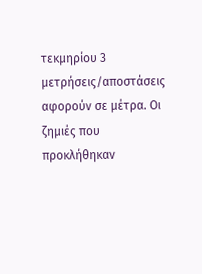τεκμηρίου 3 μετρήσεις/αποστάσεις αφορούν σε μέτρα. Οι ζημιές που προκλήθηκαν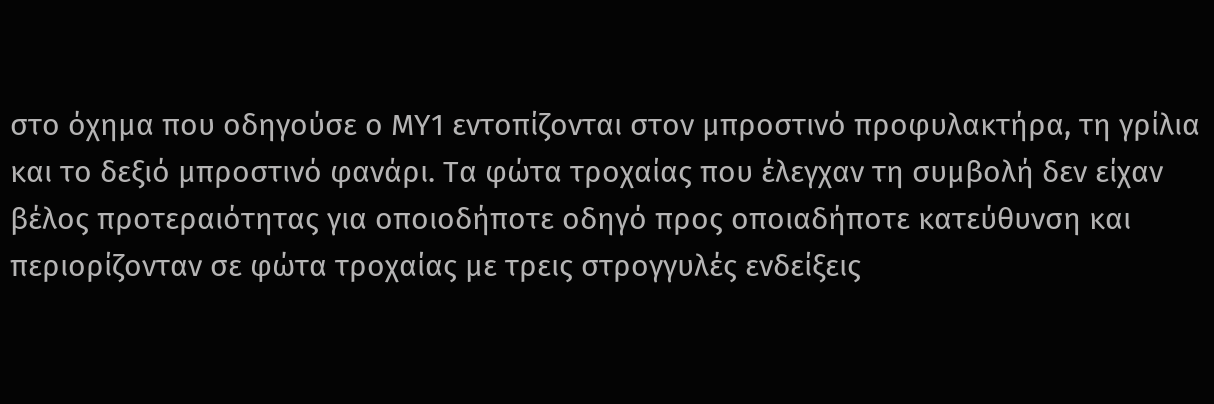στο όχημα που οδηγούσε ο ΜΥ1 εντοπίζονται στον μπροστινό προφυλακτήρα, τη γρίλια και το δεξιό μπροστινό φανάρι. Τα φώτα τροχαίας που έλεγχαν τη συμβολή δεν είχαν βέλος προτεραιότητας για οποιοδήποτε οδηγό προς οποιαδήποτε κατεύθυνση και περιορίζονταν σε φώτα τροχαίας με τρεις στρογγυλές ενδείξεις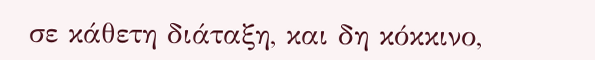σε κάθετη διάταξη, και δη κόκκινο,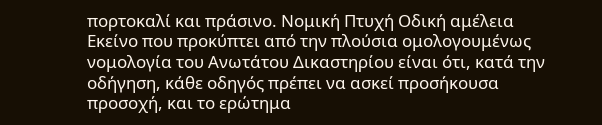πορτοκαλί και πράσινο. Νομική Πτυχή Οδική αμέλεια Εκείνο που προκύπτει από την πλούσια ομολογουμένως νομολογία του Ανωτάτου Δικαστηρίου είναι ότι, κατά την οδήγηση, κάθε οδηγός πρέπει να ασκεί προσήκουσα προσοχή, και το ερώτημα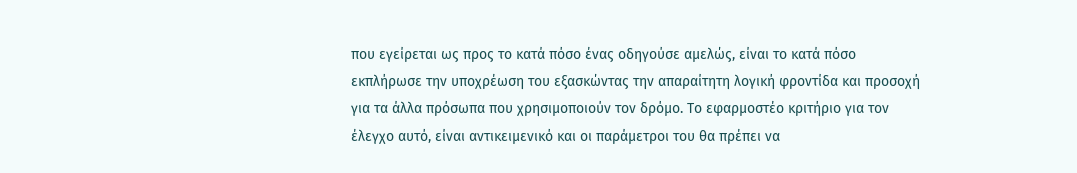που εγείρεται ως προς το κατά πόσο ένας οδηγούσε αμελώς, είναι το κατά πόσο εκπλήρωσε την υποχρέωση του εξασκώντας την απαραίτητη λογική φροντίδα και προσοχή για τα άλλα πρόσωπα που χρησιμοποιούν τον δρόμο. Το εφαρμοστέο κριτήριο για τον έλεγχο αυτό, είναι αντικειμενικό και οι παράμετροι του θα πρέπει να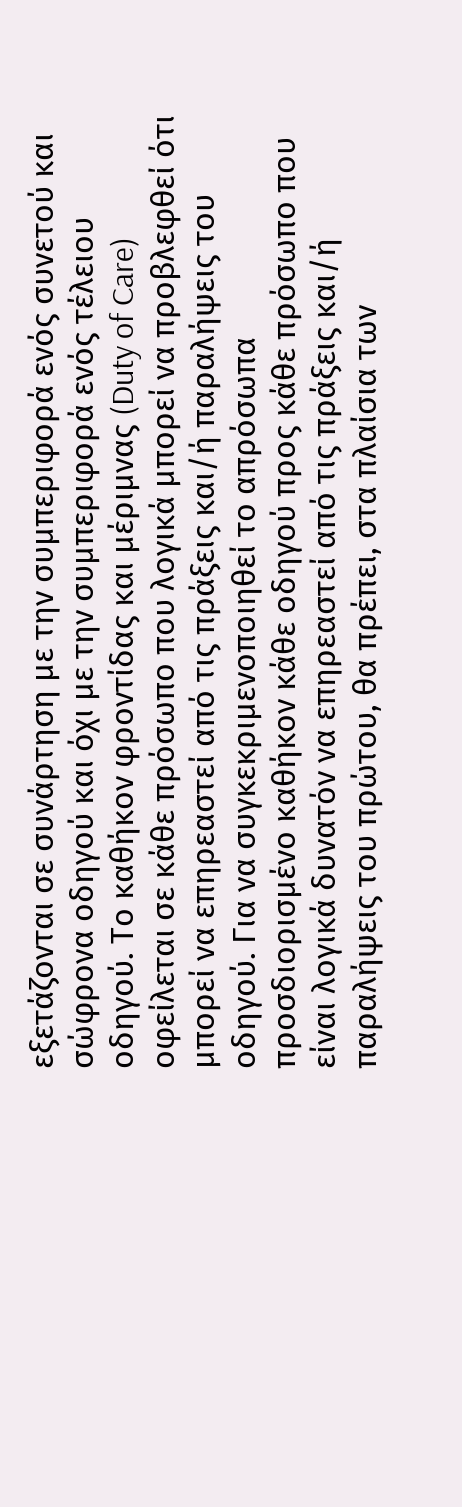εξετάζονται σε συνάρτηση με την συμπεριφορά ενός συνετού και σώφρονα οδηγού και όχι με την συμπεριφορά ενός τέλειου οδηγού. Το καθήκον φροντίδας και μέριμνας (Duty of Care) οφείλεται σε κάθε πρόσωπο που λογικά μπορεί να προβλεφθεί ότι μπορεί να επηρεαστεί από τις πράξεις και/ή παραλήψεις του οδηγού. Για να συγκεκριμενοποιηθεί το απρόσωπα προσδιορισμένο καθήκον κάθε οδηγού προς κάθε πρόσωπο που είναι λογικά δυνατόν να επηρεαστεί από τις πράξεις και/ή παραλήψεις του πρώτου, θα πρέπει, στα πλαίσια των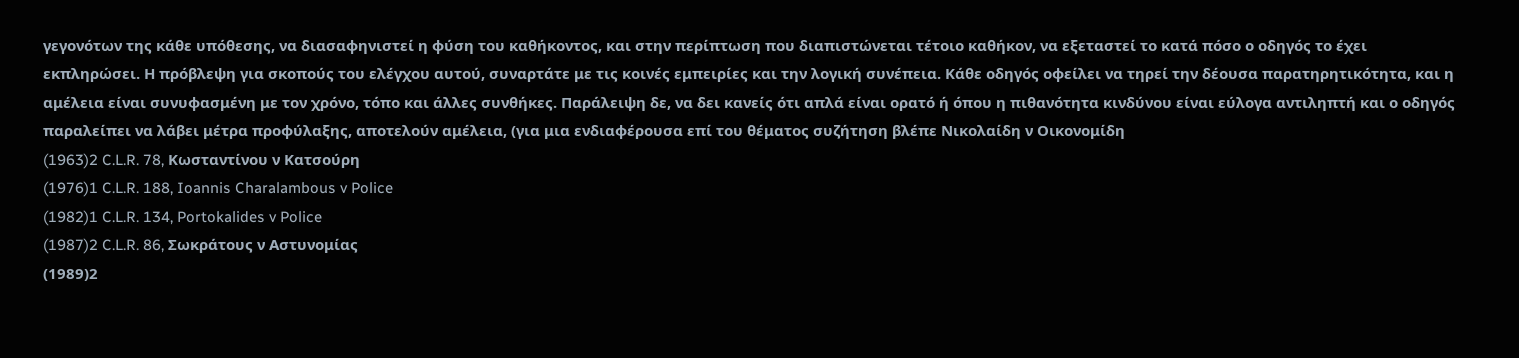γεγονότων της κάθε υπόθεσης, να διασαφηνιστεί η φύση του καθήκοντος, και στην περίπτωση που διαπιστώνεται τέτοιο καθήκον, να εξεταστεί το κατά πόσο ο οδηγός το έχει εκπληρώσει. Η πρόβλεψη για σκοπούς του ελέγχου αυτού, συναρτάτε με τις κοινές εμπειρίες και την λογική συνέπεια. Κάθε οδηγός οφείλει να τηρεί την δέουσα παρατηρητικότητα, και η αμέλεια είναι συνυφασμένη με τον χρόνο, τόπο και άλλες συνθήκες. Παράλειψη δε, να δει κανείς ότι απλά είναι ορατό ή όπου η πιθανότητα κινδύνου είναι εύλογα αντιληπτή και ο οδηγός παραλείπει να λάβει μέτρα προφύλαξης, αποτελούν αμέλεια, (για μια ενδιαφέρουσα επί του θέματος συζήτηση βλέπε Νικολαίδη ν Οικονομίδη
(1963)2 C.L.R. 78, Κωσταντίνου ν Κατσούρη
(1976)1 C.L.R. 188, Ioannis Charalambous v Police
(1982)1 C.L.R. 134, Portokalides v Police
(1987)2 C.L.R. 86, Σωκράτους ν Αστυνομίας
(1989)2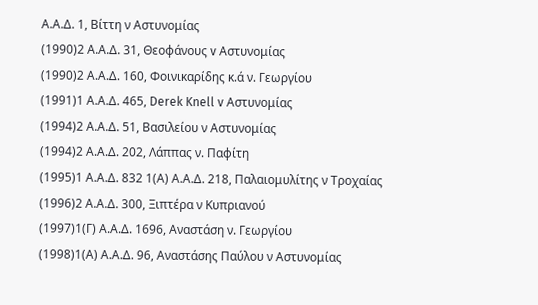Α.Α.Δ. 1, Βίττη ν Αστυνομίας
(1990)2 Α.Α.Δ. 31, Θεοφάνους v Αστυνομίας
(1990)2 Α.Α.Δ. 160, Φοινικαρίδης κ.ά ν. Γεωργίου
(1991)1 Α.Α.Δ. 465, Derek Knell v Αστυνομίας
(1994)2 Α.Α.Δ. 51, Βασιλείου ν Αστυνομίας
(1994)2 Α.Α.Δ. 202, Λάππας ν. Παφίτη
(1995)1 Α.Α.Δ. 832 1(Α) Α.Α.Δ. 218, Παλαιομυλίτης ν Τροχαίας
(1996)2 Α.Α.Δ. 300, Ξιπτέρα ν Κυπριανού
(1997)1(Γ) Α.Α.Δ. 1696, Αναστάση ν. Γεωργίου
(1998)1(Α) Α.Α.Δ. 96, Αναστάσης Παύλου ν Αστυνομίας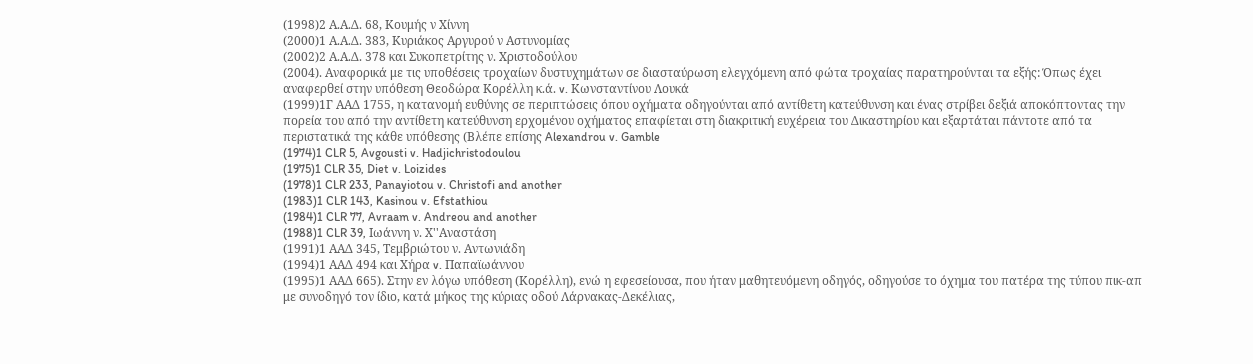(1998)2 Α.Α.Δ. 68, Κουμής ν Χίννη
(2000)1 Α.Α.Δ. 383, Κυριάκος Αργυρού ν Αστυνομίας
(2002)2 Α.Α.Δ. 378 και Συκοπετρίτης ν. Χριστοδούλου
(2004). Αναφορικά με τις υποθέσεις τροχαίων δυστυχημάτων σε διασταύρωση ελεγχόμενη από φώτα τροχαίας παρατηρούνται τα εξής: Όπως έχει αναφερθεί στην υπόθεση Θεοδώρα Κορέλλη κ.ά. v. Κωνσταντίνου Λουκά
(1999)1Γ ΑΑΔ 1755, η κατανομή ευθύνης σε περιπτώσεις όπου οχήματα οδηγούνται από αντίθετη κατεύθυνση και ένας στρίβει δεξιά αποκόπτοντας την πορεία του από την αντίθετη κατεύθυνση ερχομένου οχήματος επαφίεται στη διακριτική ευχέρεια του Δικαστηρίου και εξαρτάται πάντοτε από τα περιστατικά της κάθε υπόθεσης (Βλέπε επίσης Alexandrou v. Gamble
(1974)1 CLR 5, Avgousti v. Hadjichristodoulou
(1975)1 CLR 35, Diet v. Loizides
(1978)1 CLR 233, Panayiotou v. Christofi and another
(1983)1 CLR 143, Kasinou v. Efstathiou
(1984)1 CLR 77, Avraam v. Andreou and another
(1988)1 CLR 39, Ιωάννη ν. Χ''Αναστάση
(1991)1 ΑΑΔ 345, Τεμβριώτου ν. Αντωνιάδη
(1994)1 ΑΑΔ 494 και Χήρα v. Παπαϊωάννου
(1995)1 ΑΑΔ 665). Στην εν λόγω υπόθεση (Κορέλλη), ενώ η εφεσείουσα, που ήταν μαθητευόμενη οδηγός, οδηγούσε το όχημα του πατέρα της τύπου πικ-απ με συνοδηγό τον ίδιο, κατά μήκος της κύριας οδού Λάρνακας-Δεκέλιας,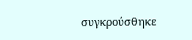συγκρούσθηκε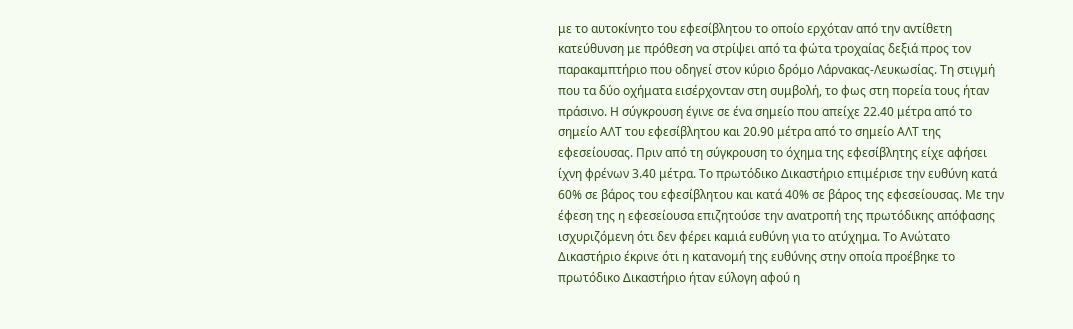με το αυτοκίνητο του εφεσίβλητου το οποίο ερχόταν από την αντίθετη κατεύθυνση με πρόθεση να στρίψει από τα φώτα τροχαίας δεξιά προς τον παρακαμπτήριο που οδηγεί στον κύριο δρόμο Λάρνακας-Λευκωσίας. Τη στιγμή που τα δύο οχήματα εισέρχονταν στη συμβολή, το φως στη πορεία τους ήταν πράσινο. Η σύγκρουση έγινε σε ένα σημείο που απείχε 22.40 μέτρα από το σημείο ΑΛΤ του εφεσίβλητου και 20.90 μέτρα από το σημείο ΑΛΤ της εφεσείουσας. Πριν από τη σύγκρουση το όχημα της εφεσίβλητης είχε αφήσει ίχνη φρένων 3.40 μέτρα. Το πρωτόδικο Δικαστήριο επιμέρισε την ευθύνη κατά 60% σε βάρος του εφεσίβλητου και κατά 40% σε βάρος της εφεσείουσας. Με την έφεση της η εφεσείουσα επιζητούσε την ανατροπή της πρωτόδικης απόφασης ισχυριζόμενη ότι δεν φέρει καμιά ευθύνη για το ατύχημα. Το Ανώτατο Δικαστήριο έκρινε ότι η κατανομή της ευθύνης στην οποία προέβηκε το πρωτόδικο Δικαστήριο ήταν εύλογη αφού η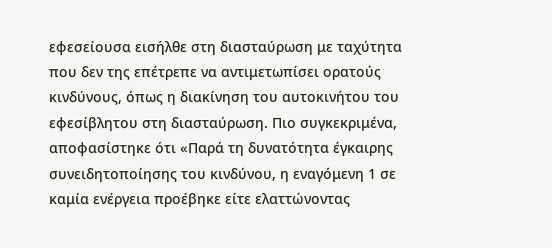εφεσείουσα εισήλθε στη διασταύρωση με ταχύτητα που δεν της επέτρεπε να αντιμετωπίσει ορατούς κινδύνους, όπως η διακίνηση του αυτοκινήτου του εφεσίβλητου στη διασταύρωση. Πιο συγκεκριμένα, αποφασίστηκε ότι «Παρά τη δυνατότητα έγκαιρης συνειδητοποίησης του κινδύνου, η εναγόμενη 1 σε καμία ενέργεια προέβηκε είτε ελαττώνοντας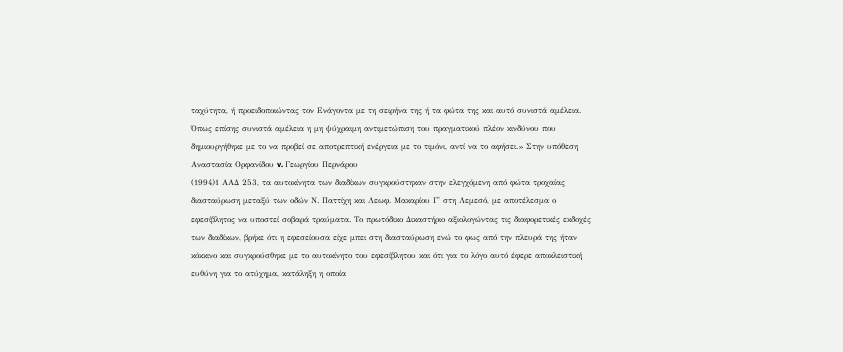ταχύτητα, ή προειδοποιώντας τον Ενάγοντα με τη σειρήνα της ή τα φώτα της και αυτό συνιστά αμέλεια. Όπως επίσης συνιστά αμέλεια η μη ψύχραιμη αντιμετώπιση του πραγματικού πλέον κινδύνου που δημιουργήθηκε με το να προβεί σε αποτρεπτική ενέργεια με το τιμόνι, αντί να το αφήσει.» Στην υπόθεση Αναστασία Ορφανίδου v. Γεωργίου Περνάρου
(1994)1 ΑΑΔ 253, τα αυτοκίνητα των διαδίκων συγκρούστηκαν στην ελεγχόμενη από φώτα τροχαίας διασταύρωση μεταξύ των οδών Ν. Παττίχη και Λεωφ. Μακαρίου Γ' στη Λεμεσό, με αποτέλεσμα ο εφεσίβλητος να υποστεί σοβαρά τραύματα. Το πρωτόδικο Δικαστήριο αξιολογώντας τις διαφορετικές εκδοχές των διαδίκων, βρήκε ότι η εφεσείουσα είχε μπει στη διασταύρωση ενώ το φως από την πλευρά της ήταν κόκκινο και συγκρούσθηκε με το αυτοκίνητο του εφεσίβλητου και ότι για το λόγο αυτό έφερε αποκλειστική ευθύνη για το ατύχημα, κατάληξη η οποία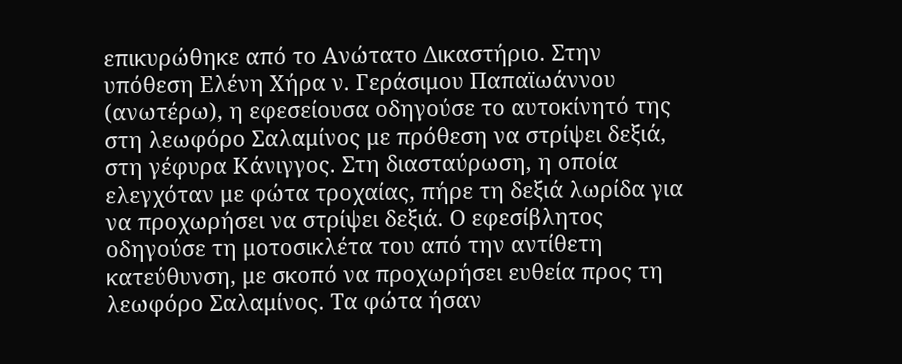επικυρώθηκε από το Ανώτατο Δικαστήριο. Στην υπόθεση Ελένη Χήρα ν. Γεράσιμου Παπαϊωάννου (ανωτέρω), η εφεσείουσα οδηγούσε το αυτοκίνητό της στη λεωφόρο Σαλαμίνος με πρόθεση να στρίψει δεξιά, στη γέφυρα Κάνιγγος. Στη διασταύρωση, η οποία ελεγχόταν με φώτα τροχαίας, πήρε τη δεξιά λωρίδα για να προχωρήσει να στρίψει δεξιά. Ο εφεσίβλητος οδηγούσε τη μοτοσικλέτα του από την αντίθετη κατεύθυνση, με σκοπό να προχωρήσει ευθεία προς τη λεωφόρο Σαλαμίνος. Τα φώτα ήσαν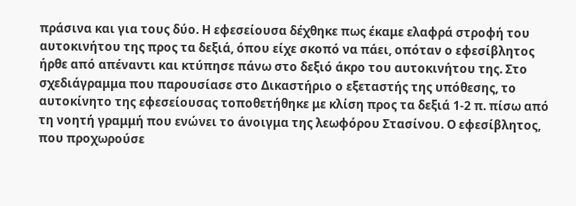πράσινα και για τους δύο. Η εφεσείουσα δέχθηκε πως έκαμε ελαφρά στροφή του αυτοκινήτου της προς τα δεξιά, όπου είχε σκοπό να πάει, οπόταν ο εφεσίβλητος ήρθε από απέναντι και κτύπησε πάνω στο δεξιό άκρο του αυτοκινήτου της. Στο σχεδιάγραμμα που παρουσίασε στο Δικαστήριο ο εξεταστής της υπόθεσης, το αυτοκίνητο της εφεσείουσας τοποθετήθηκε με κλίση προς τα δεξιά 1-2 π. πίσω από τη νοητή γραμμή που ενώνει το άνοιγμα της λεωφόρου Στασίνου. Ο εφεσίβλητος, που προχωρούσε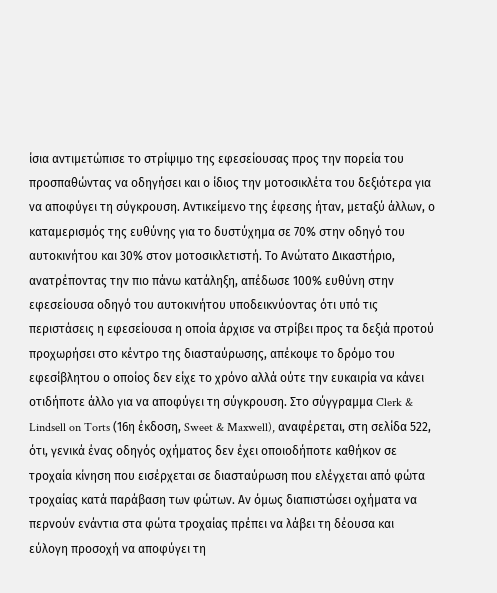ίσια αντιμετώπισε το στρίψιμο της εφεσείουσας προς την πορεία του προσπαθώντας να οδηγήσει και ο ίδιος την μοτοσικλέτα του δεξιότερα για να αποφύγει τη σύγκρουση. Αντικείμενο της έφεσης ήταν, μεταξύ άλλων, ο καταμερισμός της ευθύνης για το δυστύχημα σε 70% στην οδηγό του αυτοκινήτου και 30% στον μοτοσικλετιστή. Το Ανώτατο Δικαστήριο, ανατρέποντας την πιο πάνω κατάληξη, απέδωσε 100% ευθύνη στην εφεσείουσα οδηγό του αυτοκινήτου υποδεικνύοντας ότι υπό τις περιστάσεις η εφεσείουσα η οποία άρχισε να στρίβει προς τα δεξιά προτού προχωρήσει στο κέντρο της διασταύρωσης, απέκοψε το δρόμο του εφεσίβλητου ο οποίος δεν είχε το χρόνο αλλά ούτε την ευκαιρία να κάνει οτιδήποτε άλλο για να αποφύγει τη σύγκρουση. Στο σύγγραμμα Clerk & Lindsell on Torts (16η έκδοση, Sweet & Maxwell), αναφέρεται, στη σελίδα 522, ότι, γενικά ένας οδηγός οχήματος δεν έχει οποιοδήποτε καθήκον σε τροχαία κίνηση που εισέρχεται σε διασταύρωση που ελέγχεται από φώτα τροχαίας κατά παράβαση των φώτων. Αν όμως διαπιστώσει οχήματα να περνούν ενάντια στα φώτα τροχαίας πρέπει να λάβει τη δέουσα και εύλογη προσοχή να αποφύγει τη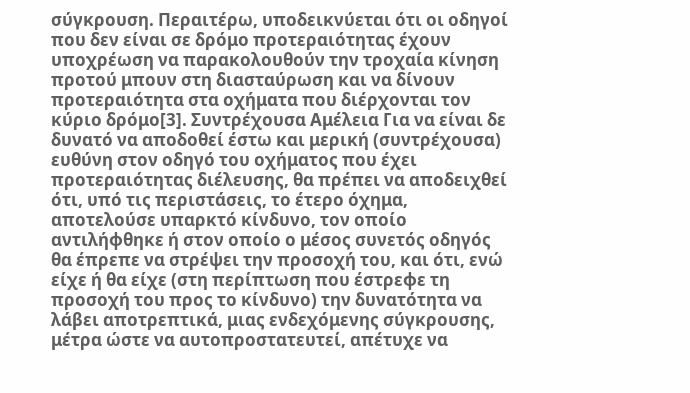σύγκρουση. Περαιτέρω, υποδεικνύεται ότι οι οδηγοί που δεν είναι σε δρόμο προτεραιότητας έχουν υποχρέωση να παρακολουθούν την τροχαία κίνηση προτού μπουν στη διασταύρωση και να δίνουν προτεραιότητα στα οχήματα που διέρχονται τον κύριο δρόμο[3]. Συντρέχουσα Αμέλεια Για να είναι δε δυνατό να αποδοθεί έστω και μερική (συντρέχουσα) ευθύνη στον οδηγό του οχήματος που έχει προτεραιότητας διέλευσης, θα πρέπει να αποδειχθεί ότι, υπό τις περιστάσεις, το έτερο όχημα, αποτελούσε υπαρκτό κίνδυνο, τον οποίο αντιλήφθηκε ή στον οποίο ο μέσος συνετός οδηγός θα έπρεπε να στρέψει την προσοχή του, και ότι, ενώ είχε ή θα είχε (στη περίπτωση που έστρεφε τη προσοχή του προς το κίνδυνο) την δυνατότητα να λάβει αποτρεπτικά, μιας ενδεχόμενης σύγκρουσης, μέτρα ώστε να αυτοπροστατευτεί, απέτυχε να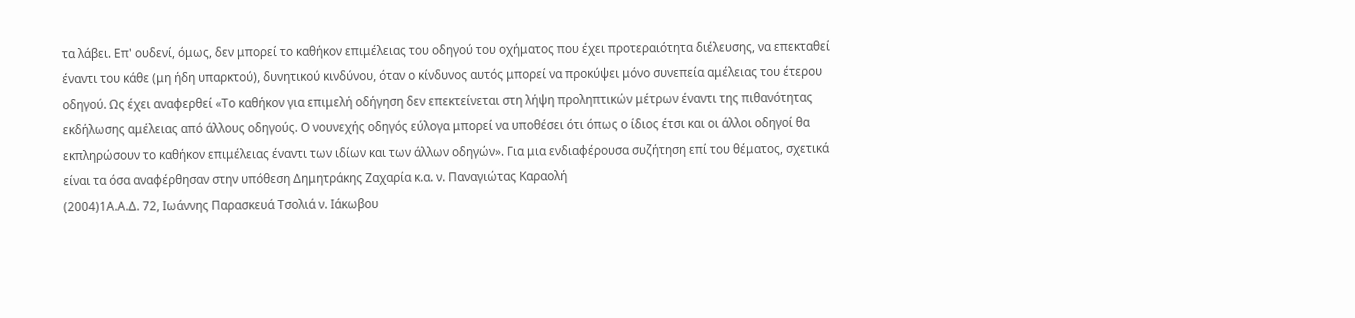τα λάβει. Επ' ουδενί, όμως, δεν μπορεί το καθήκον επιμέλειας του οδηγού του οχήματος που έχει προτεραιότητα διέλευσης, να επεκταθεί έναντι του κάθε (μη ήδη υπαρκτού), δυνητικού κινδύνου, όταν ο κίνδυνος αυτός μπορεί να προκύψει μόνο συνεπεία αμέλειας του έτερου οδηγού. Ως έχει αναφερθεί «Το καθήκον για επιμελή οδήγηση δεν επεκτείνεται στη λήψη προληπτικών μέτρων έναντι της πιθανότητας εκδήλωσης αμέλειας από άλλους οδηγούς. Ο νουνεχής οδηγός εύλογα μπορεί να υποθέσει ότι όπως ο ίδιος έτσι και οι άλλοι οδηγοί θα εκπληρώσουν το καθήκον επιμέλειας έναντι των ιδίων και των άλλων οδηγών». Για μια ενδιαφέρουσα συζήτηση επί του θέματος, σχετικά είναι τα όσα αναφέρθησαν στην υπόθεση Δημητράκης Ζαχαρία κ.α. ν. Παναγιώτας Καραολή
(2004)1Α.Α.Δ. 72, Ιωάννης Παρασκευά Τσολιά ν. Ιάκωβου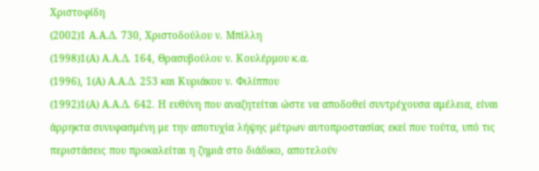Χριστοφίδη
(2002)1 Α.Α.Δ. 730, Χριστοδούλου ν. Μπίλλη
(1998)1(Α) Α.Α.Δ. 164, Θρασυβούλου ν. Κουλέρμου κ.α.
(1996), 1(Α) Α.Α.Δ. 253 και Κυριάκου ν. Φιλίππου
(1992)1(Α) Α.Α.Δ. 642. Η ευθύνη που αναζητείται ώστε να αποδοθεί συντρέχουσα αμέλεια, είναι άρρηκτα συνυφασμένη με την αποτυχία λήψης μέτρων αυτοπροστασίας εκεί που τούτα, υπό τις περιστάσεις που προκαλείται η ζημιά στο διάδικο, αποτελούν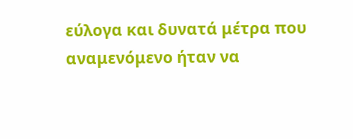εύλογα και δυνατά μέτρα που αναμενόμενο ήταν να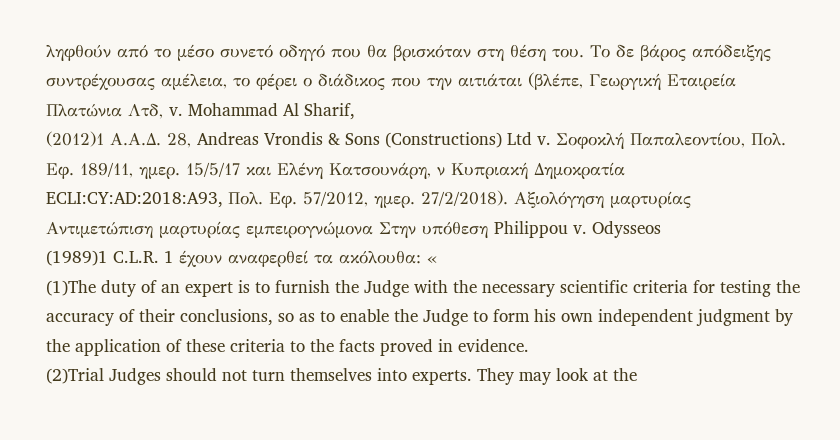ληφθούν από το μέσο συνετό οδηγό που θα βρισκόταν στη θέση του. Το δε βάρος απόδειξης συντρέχουσας αμέλεια, το φέρει ο διάδικος που την αιτιάται (βλέπε, Γεωργική Εταιρεία Πλατώνια Λτδ, v. Mohammad Al Sharif,
(2012)1 Α.Α.Δ. 28, Andreas Vrondis & Sons (Constructions) Ltd v. Σοφοκλή Παπαλεοντίου, Πολ. Εφ. 189/11, ημερ. 15/5/17 και Ελένη Κατσουνάρη, ν Κυπριακή Δημοκρατία ECLI:CY:AD:2018:A93, Πολ. Εφ. 57/2012, ημερ. 27/2/2018). Αξιολόγηση μαρτυρίας Αντιμετώπιση μαρτυρίας εμπειρογνώμονα Στην υπόθεση Philippou v. Odysseos
(1989)1 C.L.R. 1 έχουν αναφερθεί τα ακόλουθα: «
(1)The duty of an expert is to furnish the Judge with the necessary scientific criteria for testing the accuracy of their conclusions, so as to enable the Judge to form his own independent judgment by the application of these criteria to the facts proved in evidence.
(2)Trial Judges should not turn themselves into experts. They may look at the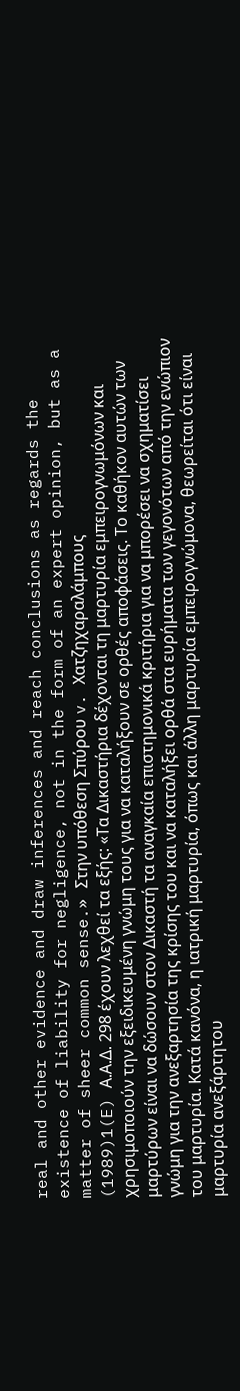real and other evidence and draw inferences and reach conclusions as regards the existence of liability for negligence, not in the form of an expert opinion, but as a matter of sheer common sense.» Στην υπόθεση Σπύρου v. Χατζηχαραλάμπους
(1989)1(E) Α.Α.Δ. 298 έχουν λεχθεί τα εξής: «Τα Δικαστήρια δέχονται τη μαρτυρία εμπειρογνωμόνων και χρησιμοποιούν την εξειδικευμένη γνώμη τους για να καταλήξουν σε ορθές αποφάσεις. Το καθήκον αυτών των μαρτύρων είναι να δώσουν στον Δικαστή τα αναγκαία επιστημονικά κριτήρια για να μπορέσει να σχηματίσει γνώμη για την ανεξαρτησία της κρίσης του και να καταλήξει ορθά στα ευρήματα των γεγονότων από την ενώπιον του μαρτυρία. Κατά κανόνα, η ιατρική μαρτυρία, όπως και άλλη μαρτυρία εμπειρογνώμονα, θεωρείται ότι είναι μαρτυρία ανεξάρτητου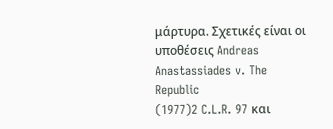μάρτυρα. Σχετικές είναι οι υποθέσεις Andreas Anastassiades v. The Republic
(1977)2 C.L.R. 97 και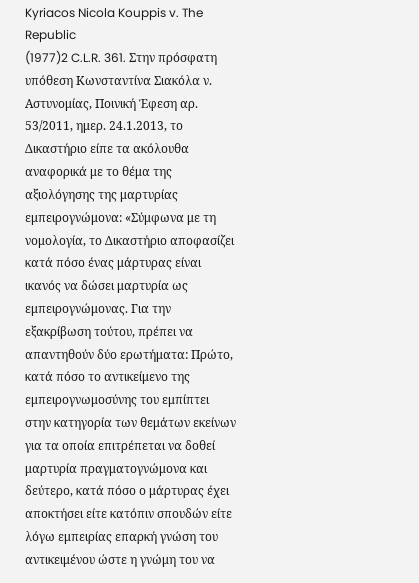Kyriacos Nicola Kouppis v. The Republic
(1977)2 C.L.R. 361. Στην πρόσφατη υπόθεση Κωνσταντίνα Σιακόλα ν. Αστυνομίας, Ποινική Έφεση αρ. 53/2011, ημερ. 24.1.2013, το Δικαστήριο είπε τα ακόλουθα αναφορικά με το θέμα της αξιολόγησης της μαρτυρίας εμπειρογνώμονα: «Σύμφωνα με τη νομολογία, το Δικαστήριο αποφασίζει κατά πόσο ένας μάρτυρας είναι ικανός να δώσει μαρτυρία ως εμπειρογνώμονας. Για την εξακρίβωση τούτου, πρέπει να απαντηθούν δύο ερωτήματα: Πρώτο, κατά πόσο το αντικείμενο της εμπειρογνωμοσύνης του εμπίπτει στην κατηγορία των θεμάτων εκείνων για τα οποία επιτρέπεται να δοθεί μαρτυρία πραγματογνώμονα και δεύτερο, κατά πόσο ο μάρτυρας έχει αποκτήσει είτε κατόπιν σπουδών είτε λόγω εμπειρίας επαρκή γνώση του αντικειμένου ώστε η γνώμη του να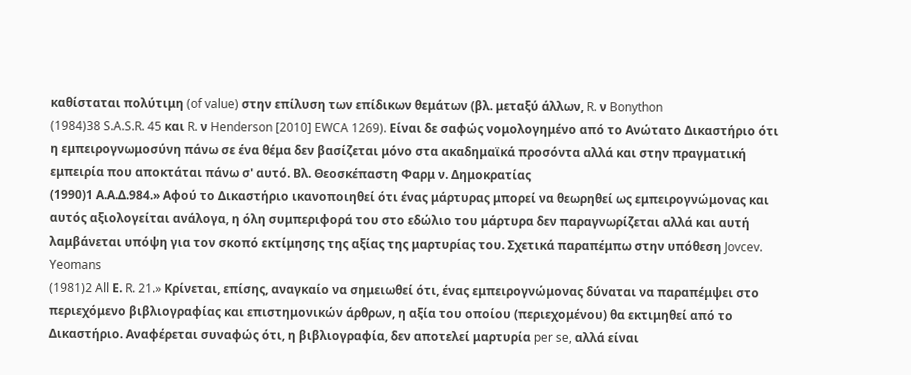καθίσταται πολύτιμη (of value) στην επίλυση των επίδικων θεμάτων (βλ. μεταξύ άλλων, R. ν Bonython
(1984)38 S.A.S.R. 45 και R. ν Henderson [2010] EWCA 1269). Είναι δε σαφώς νομολογημένο από το Ανώτατο Δικαστήριο ότι η εμπειρογνωμοσύνη πάνω σε ένα θέμα δεν βασίζεται μόνο στα ακαδημαϊκά προσόντα αλλά και στην πραγματική εμπειρία που αποκτάται πάνω σ' αυτό. Βλ. Θεοσκέπαστη Φαρμ ν. Δημοκρατίας
(1990)1 Α.Α.Δ.984.» Αφού το Δικαστήριο ικανοποιηθεί ότι ένας μάρτυρας μπορεί να θεωρηθεί ως εμπειρογνώμονας και αυτός αξιολογείται ανάλογα, η όλη συμπεριφορά του στο εδώλιο του μάρτυρα δεν παραγνωρίζεται αλλά και αυτή λαμβάνεται υπόψη για τον σκοπό εκτίμησης της αξίας της μαρτυρίας του. Σχετικά παραπέμπω στην υπόθεση Jovcev. Yeomans
(1981)2 All Ε. R. 21.» Κρίνεται, επίσης, αναγκαίο να σημειωθεί ότι, ένας εμπειρογνώμονας δύναται να παραπέμψει στο περιεχόμενο βιβλιογραφίας και επιστημονικών άρθρων, η αξία του οποίου (περιεχομένου) θα εκτιμηθεί από το Δικαστήριο. Αναφέρεται συναφώς ότι, η βιβλιογραφία, δεν αποτελεί μαρτυρία per se, αλλά είναι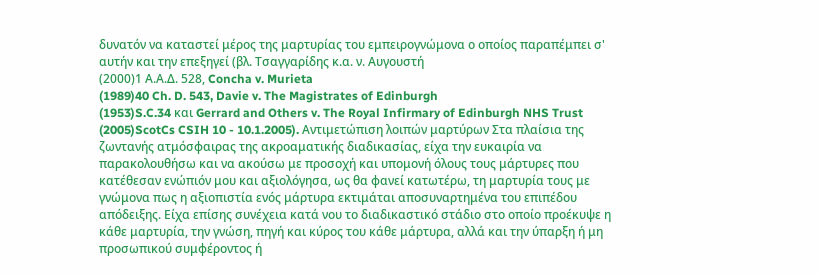δυνατόν να καταστεί μέρος της μαρτυρίας του εμπειρογνώμονα ο οποίος παραπέμπει σ' αυτήν και την επεξηγεί (βλ. Τσαγγαρίδης κ.α. ν. Αυγουστή
(2000)1 Α.Α.Δ. 528, Concha v. Murieta
(1989)40 Ch. D. 543, Davie v. The Magistrates of Edinburgh
(1953)S.C.34 και Gerrard and Others v. The Royal Infirmary of Edinburgh NHS Trust
(2005)ScotCs CSIH 10 - 10.1.2005). Αντιμετώπιση λοιπών μαρτύρων Στα πλαίσια της ζωντανής ατμόσφαιρας της ακροαματικής διαδικασίας, είχα την ευκαιρία να παρακολουθήσω και να ακούσω με προσοχή και υπομονή όλους τους μάρτυρες που κατέθεσαν ενώπιόν μου και αξιολόγησα, ως θα φανεί κατωτέρω, τη μαρτυρία τους με γνώμονα πως η αξιοπιστία ενός μάρτυρα εκτιμάται αποσυναρτημένα του επιπέδου απόδειξης. Είχα επίσης συνέχεια κατά νου το διαδικαστικό στάδιο στο οποίο προέκυψε η κάθε μαρτυρία, την γνώση, πηγή και κύρος του κάθε μάρτυρα, αλλά και την ύπαρξη ή μη προσωπικού συμφέροντος ή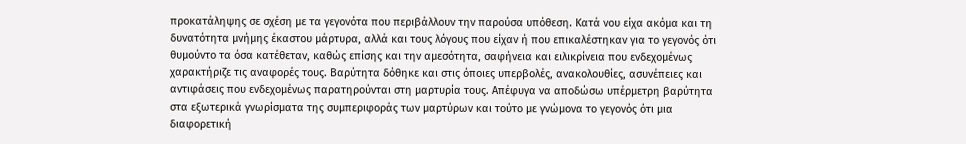προκατάληψης σε σχέση με τα γεγονότα που περιβάλλουν την παρούσα υπόθεση. Κατά νου είχα ακόμα και τη δυνατότητα μνήμης έκαστου μάρτυρα, αλλά και τους λόγους που είχαν ή που επικαλέστηκαν για το γεγονός ότι θυμούντο τα όσα κατέθεταν, καθώς επίσης και την αμεσότητα, σαφήνεια και ειλικρίνεια που ενδεχομένως χαρακτήριζε τις αναφορές τους. Βαρύτητα δόθηκε και στις όποιες υπερβολές, ανακολουθίες, ασυνέπειες και αντιφάσεις που ενδεχομένως παρατηρούνται στη μαρτυρία τους. Απέφυγα να αποδώσω υπέρμετρη βαρύτητα στα εξωτερικά γνωρίσματα της συμπεριφοράς των μαρτύρων και τούτο με γνώμονα το γεγονός ότι μια διαφορετική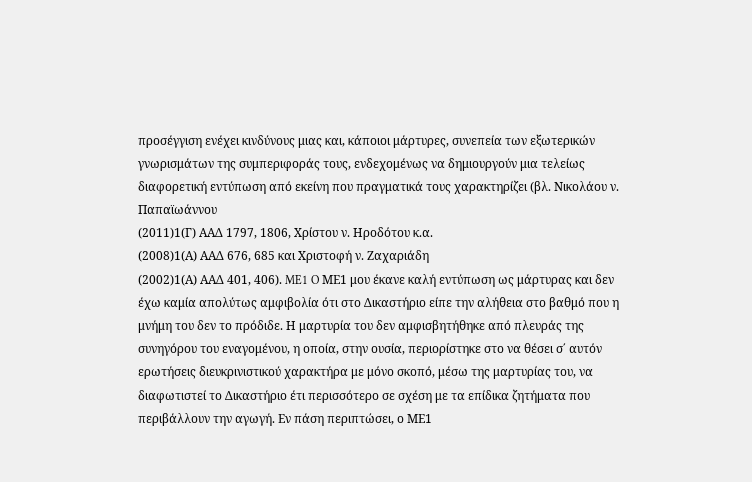προσέγγιση ενέχει κινδύνους μιας και, κάποιοι μάρτυρες, συνεπεία των εξωτερικών γνωρισμάτων της συμπεριφοράς τους, ενδεχομένως να δημιουργούν μια τελείως διαφορετική εντύπωση από εκείνη που πραγματικά τους χαρακτηρίζει (βλ. Νικολάου ν. Παπαϊωάννου
(2011)1(Γ) ΑΑΔ 1797, 1806, Χρίστου ν. Ηροδότου κ.α.
(2008)1(Α) ΑΑΔ 676, 685 και Χριστοφή ν. Ζαχαριάδη
(2002)1(Α) ΑΑΔ 401, 406). ME1 O ΜΕ1 μου έκανε καλή εντύπωση ως μάρτυρας και δεν έχω καμία απολύτως αμφιβολία ότι στο Δικαστήριο είπε την αλήθεια στο βαθμό που η μνήμη του δεν το πρόδιδε. Η μαρτυρία του δεν αμφισβητήθηκε από πλευράς της συνηγόρου του εναγομένου, η οποία, στην ουσία, περιορίστηκε στο να θέσει σ΄ αυτόν ερωτήσεις διευκρινιστικού χαρακτήρα με μόνο σκοπό, μέσω της μαρτυρίας του, να διαφωτιστεί το Δικαστήριο έτι περισσότερο σε σχέση με τα επίδικα ζητήματα που περιβάλλουν την αγωγή. Εν πάση περιπτώσει, ο ΜΕ1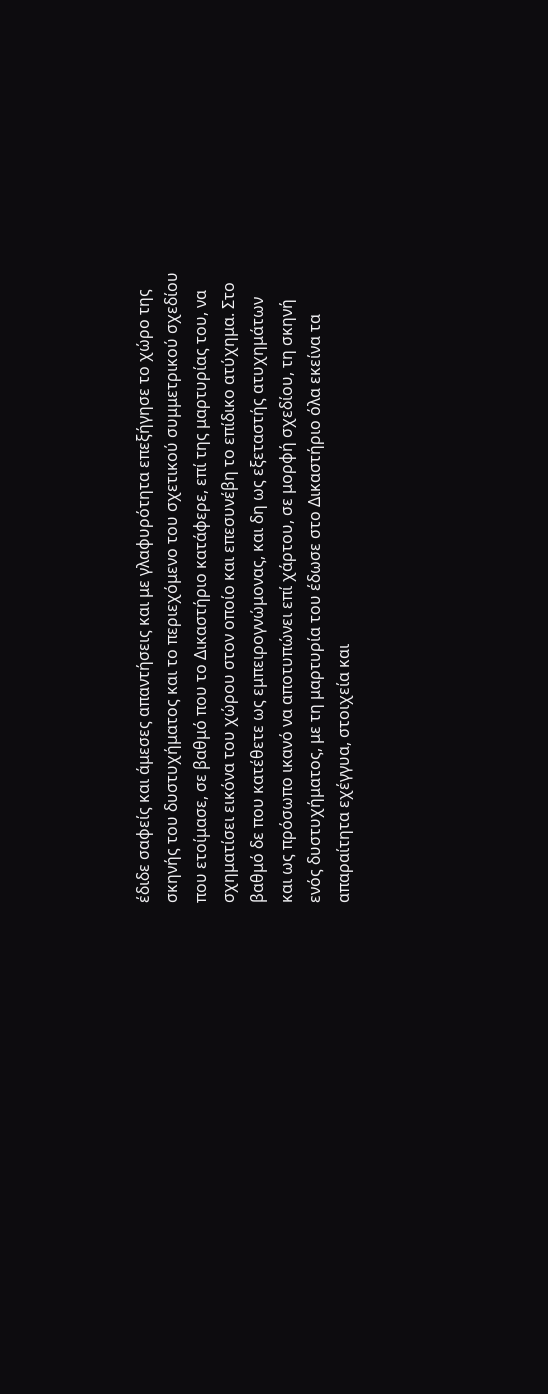έδιδε σαφείς και άμεσες απαντήσεις και με γλαφυρότητα επεξήγησε το χώρο της σκηνής του δυστυχήματος και το περιεχόμενο του σχετικού συμμετρικού σχεδίου που ετοίμασε, σε βαθμό που το Δικαστήριο κατάφερε, επί της μαρτυρίας του, να σχηματίσει εικόνα του χώρου στον οποίο και επεσυνέβη το επίδικο ατύχημα. Στο βαθμό δε που κατέθετε ως εμπειρογνώμονας, και δη ως εξεταστής ατυχημάτων και ως πρόσωπο ικανό να αποτυπώνει επί χάρτου, σε μορφή σχεδίου, τη σκηνή ενός δυστυχήματος, με τη μαρτυρία του έδωσε στο Δικαστήριο όλα εκείνα τα απαραίτητα εχέγγυα, στοιχεία και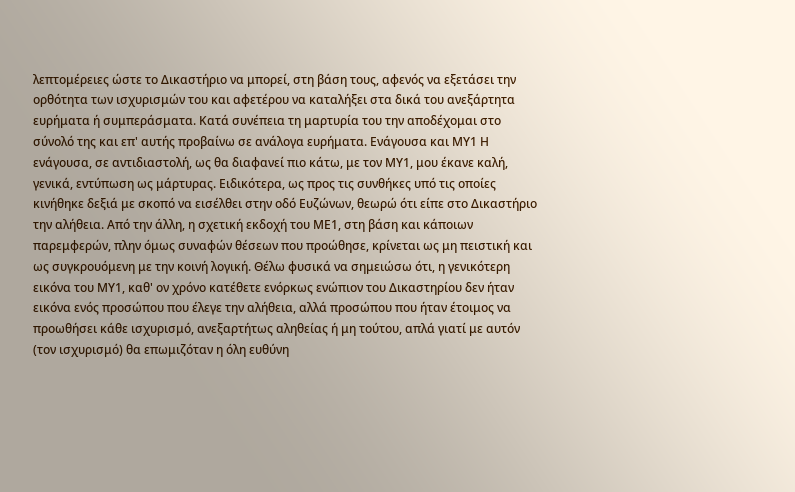λεπτομέρειες ώστε το Δικαστήριο να μπορεί, στη βάση τους, αφενός να εξετάσει την ορθότητα των ισχυρισμών του και αφετέρου να καταλήξει στα δικά του ανεξάρτητα ευρήματα ή συμπεράσματα. Κατά συνέπεια τη μαρτυρία του την αποδέχομαι στο σύνολό της και επ' αυτής προβαίνω σε ανάλογα ευρήματα. Ενάγουσα και ΜΥ1 Η ενάγουσα, σε αντιδιαστολή, ως θα διαφανεί πιο κάτω, με τον ΜΥ1, μου έκανε καλή, γενικά, εντύπωση ως μάρτυρας. Ειδικότερα, ως προς τις συνθήκες υπό τις οποίες κινήθηκε δεξιά με σκοπό να εισέλθει στην οδό Ευζώνων, θεωρώ ότι είπε στο Δικαστήριο την αλήθεια. Από την άλλη, η σχετική εκδοχή του ΜΕ1, στη βάση και κάποιων παρεμφερών, πλην όμως συναφών θέσεων που προώθησε, κρίνεται ως μη πειστική και ως συγκρουόμενη με την κοινή λογική. Θέλω φυσικά να σημειώσω ότι, η γενικότερη εικόνα του ΜΥ1, καθ' ον χρόνο κατέθετε ενόρκως ενώπιον του Δικαστηρίου δεν ήταν εικόνα ενός προσώπου που έλεγε την αλήθεια, αλλά προσώπου που ήταν έτοιμος να προωθήσει κάθε ισχυρισμό, ανεξαρτήτως αληθείας ή μη τούτου, απλά γιατί με αυτόν (τον ισχυρισμό) θα επωμιζόταν η όλη ευθύνη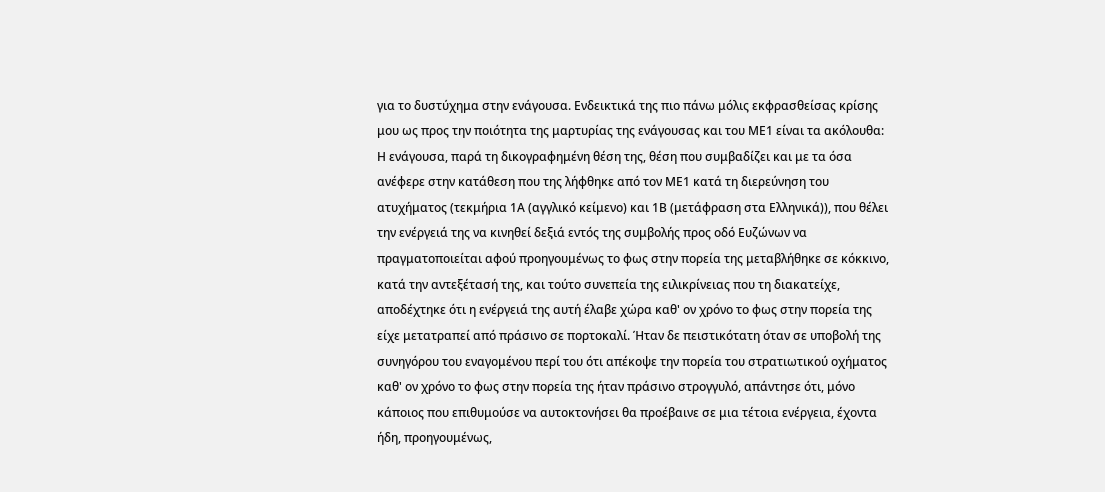για το δυστύχημα στην ενάγουσα. Ενδεικτικά της πιο πάνω μόλις εκφρασθείσας κρίσης μου ως προς την ποιότητα της μαρτυρίας της ενάγουσας και του ΜΕ1 είναι τα ακόλουθα: Η ενάγουσα, παρά τη δικογραφημένη θέση της, θέση που συμβαδίζει και με τα όσα ανέφερε στην κατάθεση που της λήφθηκε από τον ΜΕ1 κατά τη διερεύνηση του ατυχήματος (τεκμήρια 1Α (αγγλικό κείμενο) και 1Β (μετάφραση στα Ελληνικά)), που θέλει την ενέργειά της να κινηθεί δεξιά εντός της συμβολής προς οδό Ευζώνων να πραγματοποιείται αφού προηγουμένως το φως στην πορεία της μεταβλήθηκε σε κόκκινο, κατά την αντεξέτασή της, και τούτο συνεπεία της ειλικρίνειας που τη διακατείχε, αποδέχτηκε ότι η ενέργειά της αυτή έλαβε χώρα καθ' ον χρόνο το φως στην πορεία της είχε μετατραπεί από πράσινο σε πορτοκαλί. Ήταν δε πειστικότατη όταν σε υποβολή της συνηγόρου του εναγομένου περί του ότι απέκοψε την πορεία του στρατιωτικού οχήματος καθ' ον χρόνο το φως στην πορεία της ήταν πράσινο στρογγυλό, απάντησε ότι, μόνο κάποιος που επιθυμούσε να αυτοκτονήσει θα προέβαινε σε μια τέτοια ενέργεια, έχοντα ήδη, προηγουμένως,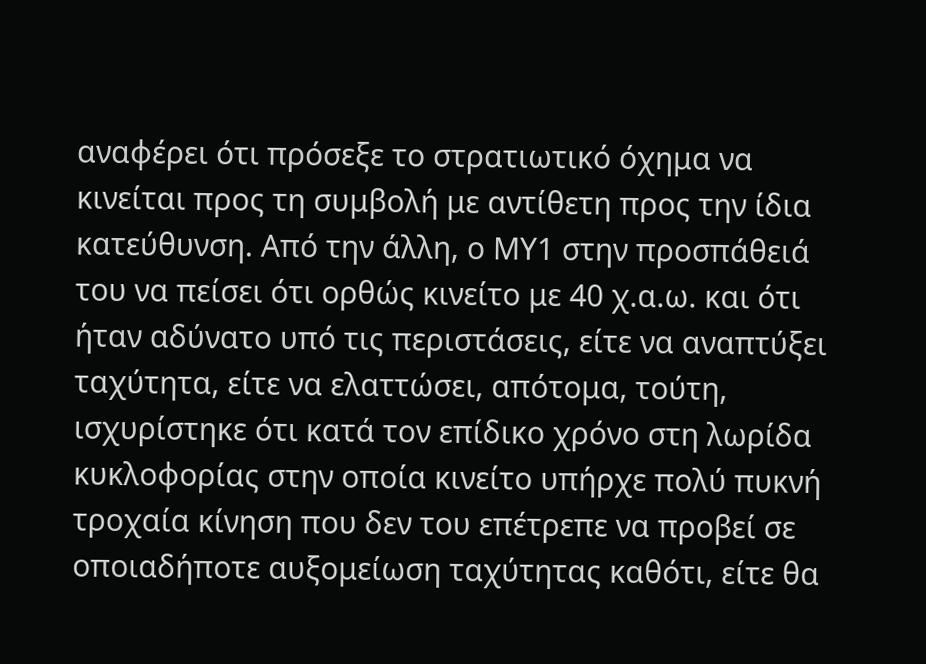αναφέρει ότι πρόσεξε το στρατιωτικό όχημα να κινείται προς τη συμβολή με αντίθετη προς την ίδια κατεύθυνση. Από την άλλη, ο ΜΥ1 στην προσπάθειά του να πείσει ότι ορθώς κινείτο με 40 χ.α.ω. και ότι ήταν αδύνατο υπό τις περιστάσεις, είτε να αναπτύξει ταχύτητα, είτε να ελαττώσει, απότομα, τούτη, ισχυρίστηκε ότι κατά τον επίδικο χρόνο στη λωρίδα κυκλοφορίας στην οποία κινείτο υπήρχε πολύ πυκνή τροχαία κίνηση που δεν του επέτρεπε να προβεί σε οποιαδήποτε αυξομείωση ταχύτητας καθότι, είτε θα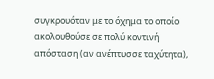συγκρουόταν με το όχημα το οποίο ακολουθούσε σε πολύ κοντινή απόσταση (αν ανέπτυσσε ταχύτητα),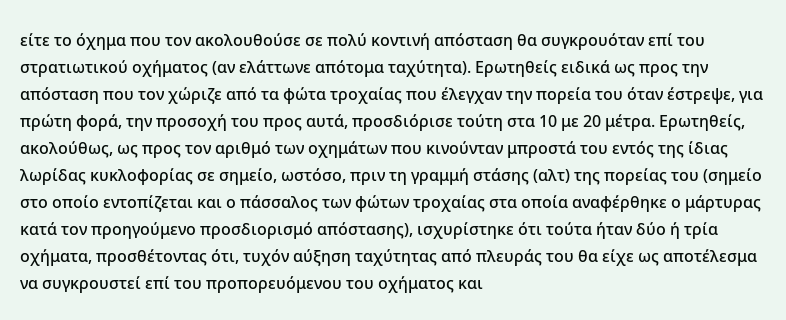είτε το όχημα που τον ακολουθούσε σε πολύ κοντινή απόσταση θα συγκρουόταν επί του στρατιωτικού οχήματος (αν ελάττωνε απότομα ταχύτητα). Ερωτηθείς ειδικά ως προς την απόσταση που τον χώριζε από τα φώτα τροχαίας που έλεγχαν την πορεία του όταν έστρεψε, για πρώτη φορά, την προσοχή του προς αυτά, προσδιόρισε τούτη στα 10 με 20 μέτρα. Ερωτηθείς, ακολούθως, ως προς τον αριθμό των οχημάτων που κινούνταν μπροστά του εντός της ίδιας λωρίδας κυκλοφορίας σε σημείο, ωστόσο, πριν τη γραμμή στάσης (αλτ) της πορείας του (σημείο στο οποίο εντοπίζεται και ο πάσσαλος των φώτων τροχαίας στα οποία αναφέρθηκε ο μάρτυρας κατά τον προηγούμενο προσδιορισμό απόστασης), ισχυρίστηκε ότι τούτα ήταν δύο ή τρία οχήματα, προσθέτοντας ότι, τυχόν αύξηση ταχύτητας από πλευράς του θα είχε ως αποτέλεσμα να συγκρουστεί επί του προπορευόμενου του οχήματος και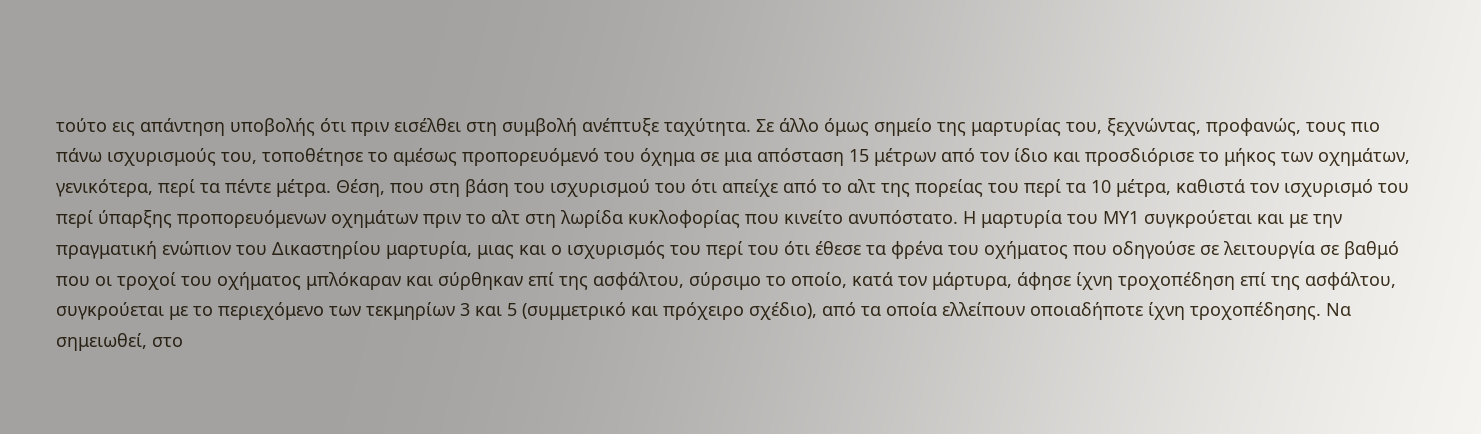τούτο εις απάντηση υποβολής ότι πριν εισέλθει στη συμβολή ανέπτυξε ταχύτητα. Σε άλλο όμως σημείο της μαρτυρίας του, ξεχνώντας, προφανώς, τους πιο πάνω ισχυρισμούς του, τοποθέτησε το αμέσως προπορευόμενό του όχημα σε μια απόσταση 15 μέτρων από τον ίδιο και προσδιόρισε το μήκος των οχημάτων, γενικότερα, περί τα πέντε μέτρα. Θέση, που στη βάση του ισχυρισμού του ότι απείχε από το αλτ της πορείας του περί τα 10 μέτρα, καθιστά τον ισχυρισμό του περί ύπαρξης προπορευόμενων οχημάτων πριν το αλτ στη λωρίδα κυκλοφορίας που κινείτο ανυπόστατο. Η μαρτυρία του ΜΥ1 συγκρούεται και με την πραγματική ενώπιον του Δικαστηρίου μαρτυρία, μιας και ο ισχυρισμός του περί του ότι έθεσε τα φρένα του οχήματος που οδηγούσε σε λειτουργία σε βαθμό που οι τροχοί του οχήματος μπλόκαραν και σύρθηκαν επί της ασφάλτου, σύρσιμο το οποίο, κατά τον μάρτυρα, άφησε ίχνη τροχοπέδηση επί της ασφάλτου, συγκρούεται με το περιεχόμενο των τεκμηρίων 3 και 5 (συμμετρικό και πρόχειρο σχέδιο), από τα οποία ελλείπουν οποιαδήποτε ίχνη τροχοπέδησης. Να σημειωθεί, στο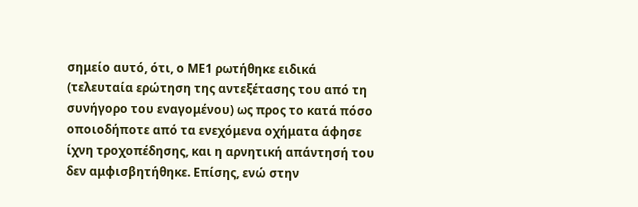σημείο αυτό, ότι, ο ΜΕ1 ρωτήθηκε ειδικά (τελευταία ερώτηση της αντεξέτασης του από τη συνήγορο του εναγομένου) ως προς το κατά πόσο οποιοδήποτε από τα ενεχόμενα οχήματα άφησε ίχνη τροχοπέδησης, και η αρνητική απάντησή του δεν αμφισβητήθηκε. Επίσης, ενώ στην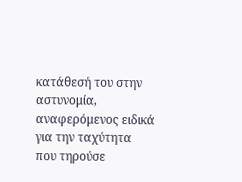κατάθεσή του στην αστυνομία, αναφερόμενος ειδικά για την ταχύτητα που τηρούσε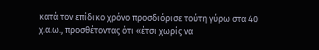κατά τον επίδικο χρόνο προσδιόρισε τούτη γύρω στα 40 χ.α.ω., προσθέτοντας ότι «έτσι χωρίς να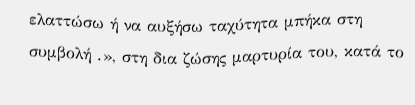ελαττώσω ή να αυξήσω ταχύτητα μπήκα στη συμβολή .», στη δια ζώσης μαρτυρία του, κατά το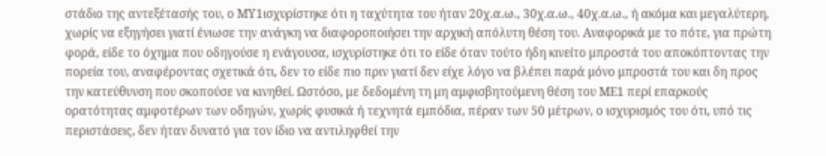στάδιο της αντεξέτασής του, ο ΜΥ1ισχυρίστηκε ότι η ταχύτητα του ήταν 20χ.α.ω., 30χ.α.ω., 40χ.α.ω., ή ακόμα και μεγαλύτερη, χωρίς να εξηγήσει γιατί ένιωσε την ανάγκη να διαφοροποιήσει την αρχική απόλυτη θέση του. Αναφορικά με το πότε, για πρώτη φορά, είδε το όχημα που οδηγούσε η ενάγουσα, ισχυρίστηκε ότι το είδε όταν τούτο ήδη κινείτο μπροστά του αποκόπτοντας την πορεία του, αναφέροντας σχετικά ότι, δεν το είδε πιο πριν γιατί δεν είχε λόγο να βλέπει παρά μόνο μπροστά του και δη προς την κατεύθυνση που σκοπούσε να κινηθεί. Ωστόσο, με δεδομένη τη μη αμφισβητούμενη θέση του ΜΕ1 περί επαρκούς ορατότητας αμφοτέρων των οδηγών, χωρίς φυσικά ή τεχνητά εμπόδια, πέραν των 50 μέτρων, ο ισχυρισμός του ότι, υπό τις περιστάσεις, δεν ήταν δυνατό για τον ίδιο να αντιληφθεί την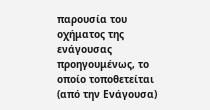παρουσία του οχήματος της ενάγουσας προηγουμένως, το οποίο τοποθετείται (από την Ενάγουσα)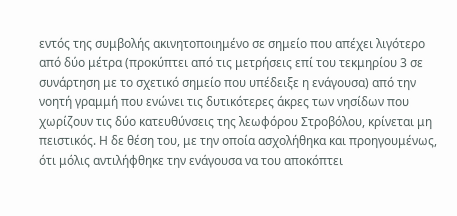εντός της συμβολής ακινητοποιημένο σε σημείο που απέχει λιγότερο από δύο μέτρα (προκύπτει από τις μετρήσεις επί του τεκμηρίου 3 σε συνάρτηση με το σχετικό σημείο που υπέδειξε η ενάγουσα) από την νοητή γραμμή που ενώνει τις δυτικότερες άκρες των νησίδων που χωρίζουν τις δύο κατευθύνσεις της λεωφόρου Στροβόλου, κρίνεται μη πειστικός. Η δε θέση του, με την οποία ασχολήθηκα και προηγουμένως, ότι μόλις αντιλήφθηκε την ενάγουσα να του αποκόπτει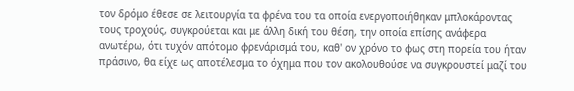τον δρόμο έθεσε σε λειτουργία τα φρένα του τα οποία ενεργοποιήθηκαν μπλοκάροντας τους τροχούς, συγκρούεται και με άλλη δική του θέση, την οποία επίσης ανάφερα ανωτέρω, ότι τυχόν απότομο φρενάρισμά του, καθ' ον χρόνο το φως στη πορεία του ήταν πράσινο, θα είχε ως αποτέλεσμα το όχημα που τον ακολουθούσε να συγκρουστεί μαζί του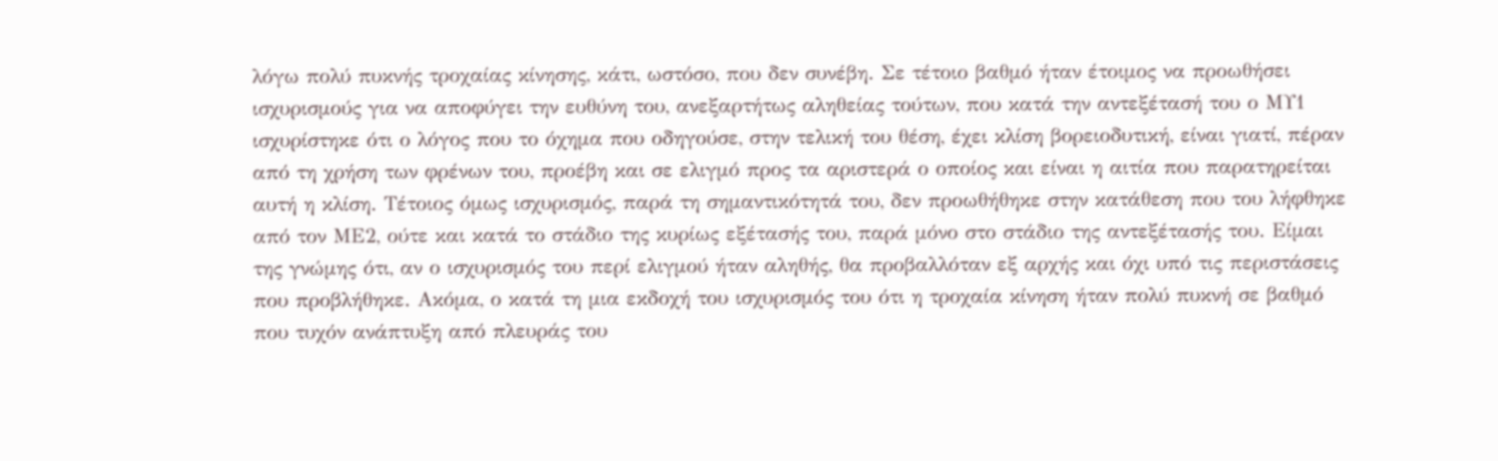λόγω πολύ πυκνής τροχαίας κίνησης, κάτι, ωστόσο, που δεν συνέβη. Σε τέτοιο βαθμό ήταν έτοιμος να προωθήσει ισχυρισμούς για να αποφύγει την ευθύνη του, ανεξαρτήτως αληθείας τούτων, που κατά την αντεξέτασή του ο ΜΥ1 ισχυρίστηκε ότι ο λόγος που το όχημα που οδηγούσε, στην τελική του θέση, έχει κλίση βορειοδυτική, είναι γιατί, πέραν από τη χρήση των φρένων του, προέβη και σε ελιγμό προς τα αριστερά ο οποίος και είναι η αιτία που παρατηρείται αυτή η κλίση. Τέτοιος όμως ισχυρισμός, παρά τη σημαντικότητά του, δεν προωθήθηκε στην κατάθεση που του λήφθηκε από τον ΜΕ2, ούτε και κατά το στάδιο της κυρίως εξέτασής του, παρά μόνο στο στάδιο της αντεξέτασής του. Είμαι της γνώμης ότι, αν ο ισχυρισμός του περί ελιγμού ήταν αληθής, θα προβαλλόταν εξ αρχής και όχι υπό τις περιστάσεις που προβλήθηκε. Ακόμα, ο κατά τη μια εκδοχή του ισχυρισμός του ότι η τροχαία κίνηση ήταν πολύ πυκνή σε βαθμό που τυχόν ανάπτυξη από πλευράς του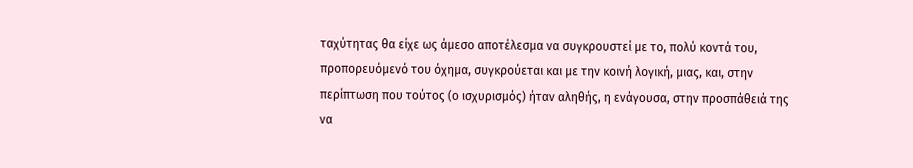ταχύτητας θα είχε ως άμεσο αποτέλεσμα να συγκρουστεί με το, πολύ κοντά του, προπορευόμενό του όχημα, συγκρούεται και με την κοινή λογική, μιας, και, στην περίπτωση που τούτος (ο ισχυρισμός) ήταν αληθής, η ενάγουσα, στην προσπάθειά της να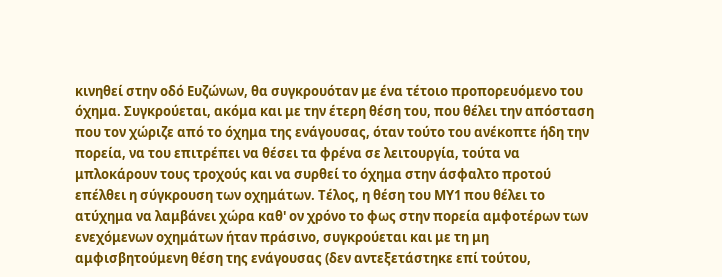κινηθεί στην οδό Ευζώνων, θα συγκρουόταν με ένα τέτοιο προπορευόμενο του όχημα. Συγκρούεται, ακόμα και με την έτερη θέση του, που θέλει την απόσταση που τον χώριζε από το όχημα της ενάγουσας, όταν τούτο του ανέκοπτε ήδη την πορεία, να του επιτρέπει να θέσει τα φρένα σε λειτουργία, τούτα να μπλοκάρουν τους τροχούς και να συρθεί το όχημα στην άσφαλτο προτού επέλθει η σύγκρουση των οχημάτων. Τέλος, η θέση του ΜΥ1 που θέλει το ατύχημα να λαμβάνει χώρα καθ' ον χρόνο το φως στην πορεία αμφοτέρων των ενεχόμενων οχημάτων ήταν πράσινο, συγκρούεται και με τη μη αμφισβητούμενη θέση της ενάγουσας (δεν αντεξετάστηκε επί τούτου,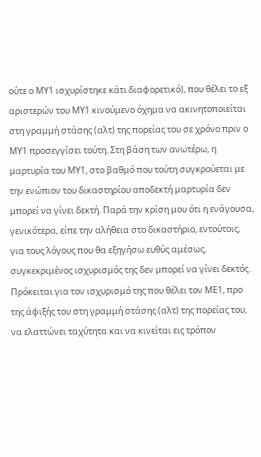ούτε ο ΜΥ1 ισχυρίστηκε κάτι διαφορετικό), που θέλει το εξ αριστερών του ΜΥ1 κινούμενο όχημα να ακινητοποιείται στη γραμμή στάσης (αλτ) της πορείας του σε χρόνο πριν ο ΜΥ1 προσεγγίσει τούτη. Στη βάση των ανωτέρω, η μαρτυρία του ΜΥ1, στο βαθμό που τούτη συγκρούεται με την ενώπιον του δικαστηρίου αποδεκτή μαρτυρία δεν μπορεί να γίνει δεκτή. Παρά την κρίση μου ότι η ενάγουσα, γενικότερα, είπε την αλήθεια στο δικαστήριο, εντούτοις, για τους λόγους που θα εξηγήσω ευθύς αμέσως, συγκεκριμένος ισχυρισμός της δεν μπορεί να γίνει δεκτός. Πρόκειται για τον ισχυρισμό της που θέλει τον ΜΕ1, προ της άφιξής του στη γραμμή στάσης (αλτ) της πορείας του, να ελαττώνει ταχύτητα και να κινείται εις τρόπον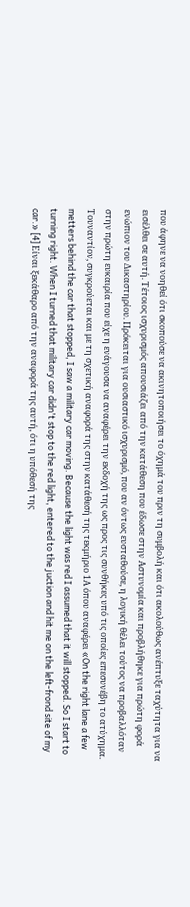που άφηνε να νοηθεί ότι σκοπούσε να ακινητοποιήσει το όχημά του πριν τη συμβολή και ότι ακολούθως ανέπτυξε ταχύτητα για να εισέλθει σε αυτή. Τέτοιος ισχυρισμός απουσιάζει από την κατάθεση που έδωσε στην Αστυνομία και προβλήθηκε για πρώτη φορά ενώπιον του Δικαστηρίου. Πρόκειται για ουσιαστικό ισχυρισμό, που αν όντως ευσταθούσε, η λογική θέλει τούτος να προβαλλόταν στην πρώτη ευκαιρία που είχε η ενάγουσα να αναφέρει την εκδοχή της ως προς τις συνθήκες υπό τις οποίες επεσυνέβη το ατύχημα. Τουναντίον, συγκρούεται και με τη σχετική αναφορά της στην κατάθεσή της τεκμήριο 1Α όπου αναφέρει «On the right lane a few metters behind the car that stopped, I saw a military car moving. Because the light was red I assumed that it will stopped. So I start to turning right. When I turned that military car didn't stop to the red light, entered to the juction and hit me on the left-frond site of my car.» [4] Είναι ξεκάθαρο από την αναφορά της αυτή, ότι η υπόθεσή της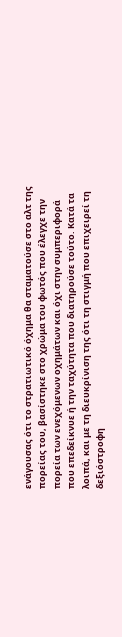ενάγουσας ότι το στρατιωτικό όχημα θα σταματούσε στο αλτ της πορείας του, βασίστηκε στο χρώμα του φωτός που έλεγχε την πορεία των ενεχόμενων οχημάτων και όχι στην συμπεριφορά που επεδείκνυε ή την ταχύτητα που διατηρούσε τούτο. Κατά τα λοιπά, και με τη διευκρίνιση της ότι τη στιγμή που επιχειρεί τη δεξιόστροφη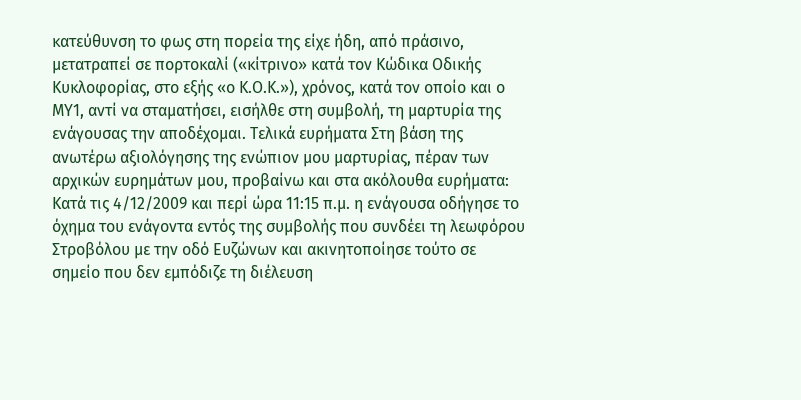κατεύθυνση το φως στη πορεία της είχε ήδη, από πράσινο, μετατραπεί σε πορτοκαλί («κίτρινο» κατά τον Κώδικα Οδικής Κυκλοφορίας, στο εξής «ο Κ.Ο.Κ.»), χρόνος, κατά τον οποίο και ο ΜΥ1, αντί να σταματήσει, εισήλθε στη συμβολή, τη μαρτυρία της ενάγουσας την αποδέχομαι. Τελικά ευρήματα Στη βάση της ανωτέρω αξιολόγησης της ενώπιον μου μαρτυρίας, πέραν των αρχικών ευρημάτων μου, προβαίνω και στα ακόλουθα ευρήματα: Κατά τις 4/12/2009 και περί ώρα 11:15 π.μ. η ενάγουσα οδήγησε το όχημα του ενάγοντα εντός της συμβολής που συνδέει τη λεωφόρου Στροβόλου με την οδό Ευζώνων και ακινητοποίησε τούτο σε σημείο που δεν εμπόδιζε τη διέλευση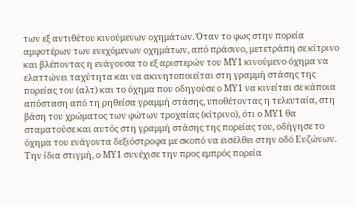των εξ αντιθέτου κινούμενων οχημάτων. Όταν το φως στην πορεία αμφοτέρων των ενεχόμενων οχημάτων, από πράσινο, μετετράπη σε κίτρινο και βλέποντας η ενάγουσα το εξ αριστερών του ΜΥ1 κινούμενο όχημα να ελαττώνει ταχύτητα και να ακινητοποιείται στη γραμμή στάσης της πορείας του (αλτ) και το όχημα που οδηγούσε ο ΜΥ1 να κινείται σε κάποια απόσταση από τη ρηθείσα γραμμή στάσης, υποθέτοντας η τελευταία, στη βάση του χρώματος των φώτων τροχαίας (κίτρινο), ότι ο ΜΥ1 θα σταματούσε και αυτός στη γραμμή στάσης της πορείας του, οδήγησε το όχημα του ενάγοντα δεξιόστροφα με σκοπό να εισέλθει στην οδό Ευζώνων. Την ίδια στιγμή, ο ΜΥ1 συνέχισε την προς εμπρός πορεία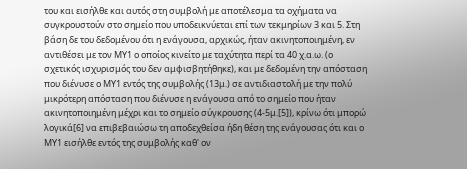του και εισήλθε και αυτός στη συμβολή με αποτέλεσμα τα οχήματα να συγκρουστούν στο σημείο που υποδεικνύεται επί των τεκμηρίων 3 και 5. Στη βάση δε του δεδομένου ότι η ενάγουσα, αρχικώς, ήταν ακινητοποιημένη, εν αντιθέσει με τον ΜΥ1 ο οποίος κινείτο με ταχύτητα περί τα 40 χ.α.ω. (ο σχετικός ισχυρισμός του δεν αμφισβητήθηκε), και με δεδομένη την απόσταση που διένυσε ο ΜΥ1 εντός της συμβολής (13μ.) σε αντιδιαστολή με την πολύ μικρότερη απόσταση που διένυσε η ενάγουσα από το σημείο που ήταν ακινητοποιημένη μέχρι και το σημείο σύγκρουσης (4-5μ.[5]), κρίνω ότι μπορώ λογικά[6] να επιβεβαιώσω τη αποδεχθείσα ήδη θέση της ενάγουσας ότι και ο ΜΥ1 εισήλθε εντός της συμβολής καθ' ον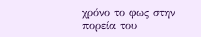χρόνο το φως στην πορεία του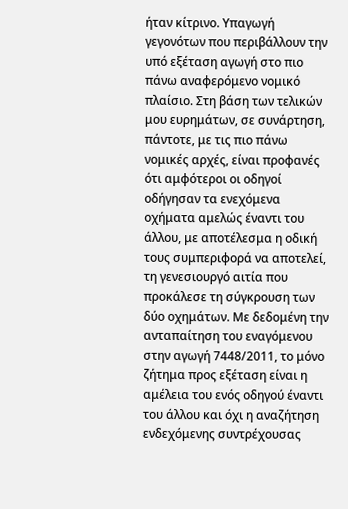ήταν κίτρινο. Υπαγωγή γεγονότων που περιβάλλουν την υπό εξέταση αγωγή στο πιο πάνω αναφερόμενο νομικό πλαίσιο. Στη βάση των τελικών μου ευρημάτων, σε συνάρτηση, πάντοτε, με τις πιο πάνω νομικές αρχές, είναι προφανές ότι αμφότεροι οι οδηγοί οδήγησαν τα ενεχόμενα οχήματα αμελώς έναντι του άλλου, με αποτέλεσμα η οδική τους συμπεριφορά να αποτελεί, τη γενεσιουργό αιτία που προκάλεσε τη σύγκρουση των δύο οχημάτων. Με δεδομένη την ανταπαίτηση του εναγόμενου στην αγωγή 7448/2011, το μόνο ζήτημα προς εξέταση είναι η αμέλεια του ενός οδηγού έναντι του άλλου και όχι η αναζήτηση ενδεχόμενης συντρέχουσας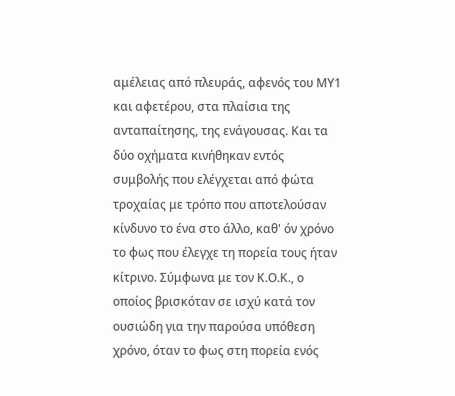αμέλειας από πλευράς, αφενός του ΜΥ1 και αφετέρου, στα πλαίσια της ανταπαίτησης, της ενάγουσας. Και τα δύο οχήματα κινήθηκαν εντός συμβολής που ελέγχεται από φώτα τροχαίας με τρόπο που αποτελούσαν κίνδυνο το ένα στο άλλο, καθ' όν χρόνο το φως που έλεγχε τη πορεία τους ήταν κίτρινο. Σύμφωνα με τον Κ.Ο.Κ., ο οποίος βρισκόταν σε ισχύ κατά τον ουσιώδη για την παρούσα υπόθεση χρόνο, όταν το φως στη πορεία ενός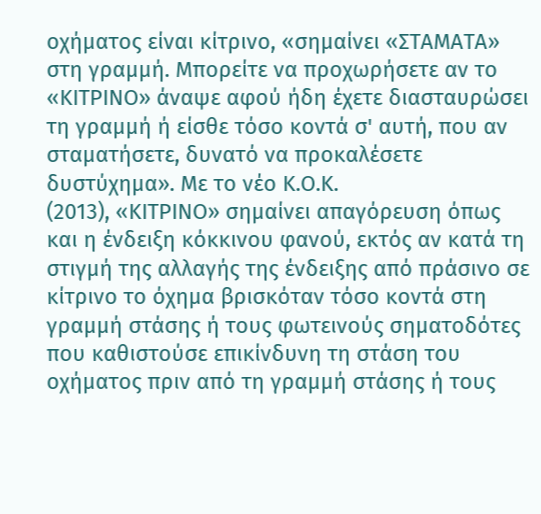οχήματος είναι κίτρινο, «σημαίνει «ΣΤΑΜΑΤΑ» στη γραμμή. Μπορείτε να προχωρήσετε αν το «ΚΙΤΡΙΝΟ» άναψε αφού ήδη έχετε διασταυρώσει τη γραμμή ή είσθε τόσο κοντά σ' αυτή, που αν σταματήσετε, δυνατό να προκαλέσετε δυστύχημα». Με το νέο Κ.Ο.Κ.
(2013), «ΚΙΤΡΙΝΟ» σημαίνει απαγόρευση όπως και η ένδειξη κόκκινου φανού, εκτός αν κατά τη στιγμή της αλλαγής της ένδειξης από πράσινο σε κίτρινο το όχημα βρισκόταν τόσο κοντά στη γραμμή στάσης ή τους φωτεινούς σηματοδότες που καθιστούσε επικίνδυνη τη στάση του οχήματος πριν από τη γραμμή στάσης ή τους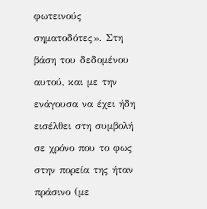φωτεινούς σηματοδότες». Στη βάση του δεδομένου αυτού, και με την ενάγουσα να έχει ήδη εισέλθει στη συμβολή σε χρόνο που το φως στην πορεία της ήταν πράσινο (με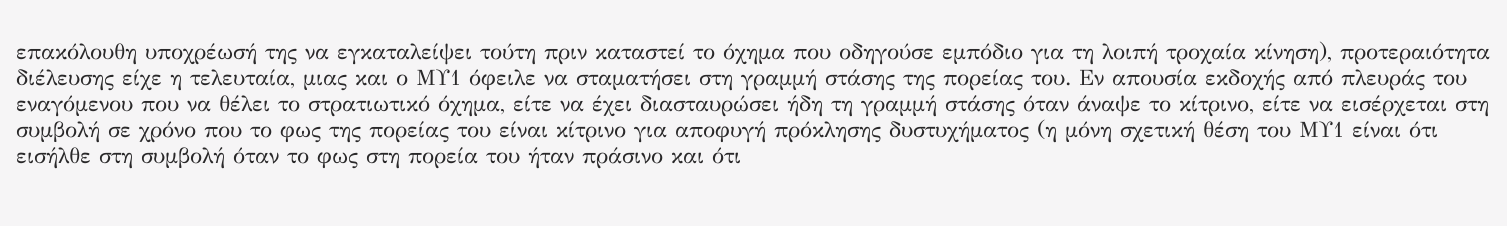επακόλουθη υποχρέωσή της να εγκαταλείψει τούτη πριν καταστεί το όχημα που οδηγούσε εμπόδιο για τη λοιπή τροχαία κίνηση), προτεραιότητα διέλευσης είχε η τελευταία, μιας και ο ΜΥ1 όφειλε να σταματήσει στη γραμμή στάσης της πορείας του. Εν απουσία εκδοχής από πλευράς του εναγόμενου που να θέλει το στρατιωτικό όχημα, είτε να έχει διασταυρώσει ήδη τη γραμμή στάσης όταν άναψε το κίτρινο, είτε να εισέρχεται στη συμβολή σε χρόνο που το φως της πορείας του είναι κίτρινο για αποφυγή πρόκλησης δυστυχήματος (η μόνη σχετική θέση του ΜΥ1 είναι ότι εισήλθε στη συμβολή όταν το φως στη πορεία του ήταν πράσινο και ότι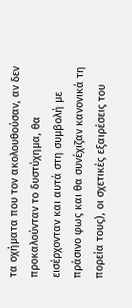τα οχήματα που τον ακολουθούσαν, αν δεν προκαλούνταν το δυστύχημα, θα εισέρχονταν και αυτά στη συμβολή με πράσινο φως και θα συνέχιζαν κανονικά τη πορεία τους), οι σχετικές εξαιρέσεις του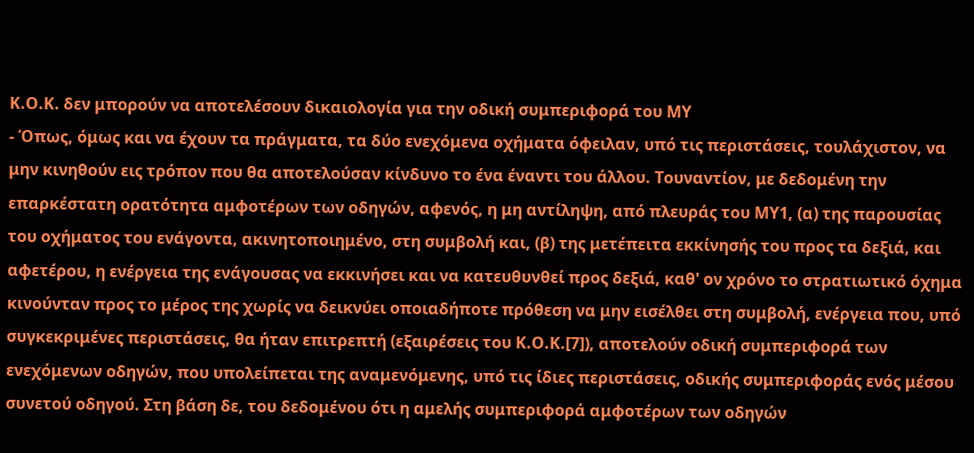Κ.Ο.Κ. δεν μπορούν να αποτελέσουν δικαιολογία για την οδική συμπεριφορά του ΜΥ
- Όπως, όμως και να έχουν τα πράγματα, τα δύο ενεχόμενα οχήματα όφειλαν, υπό τις περιστάσεις, τουλάχιστον, να μην κινηθούν εις τρόπον που θα αποτελούσαν κίνδυνο το ένα έναντι του άλλου. Τουναντίον, με δεδομένη την επαρκέστατη ορατότητα αμφοτέρων των οδηγών, αφενός, η μη αντίληψη, από πλευράς του ΜΥ1, (α) της παρουσίας του οχήματος του ενάγοντα, ακινητοποιημένο, στη συμβολή και, (β) της μετέπειτα εκκίνησής του προς τα δεξιά, και αφετέρου, η ενέργεια της ενάγουσας να εκκινήσει και να κατευθυνθεί προς δεξιά, καθ' ον χρόνο το στρατιωτικό όχημα κινούνταν προς το μέρος της χωρίς να δεικνύει οποιαδήποτε πρόθεση να μην εισέλθει στη συμβολή, ενέργεια που, υπό συγκεκριμένες περιστάσεις, θα ήταν επιτρεπτή (εξαιρέσεις του Κ.Ο.Κ.[7]), αποτελούν οδική συμπεριφορά των ενεχόμενων οδηγών, που υπολείπεται της αναμενόμενης, υπό τις ίδιες περιστάσεις, οδικής συμπεριφοράς ενός μέσου συνετού οδηγού. Στη βάση δε, του δεδομένου ότι η αμελής συμπεριφορά αμφοτέρων των οδηγών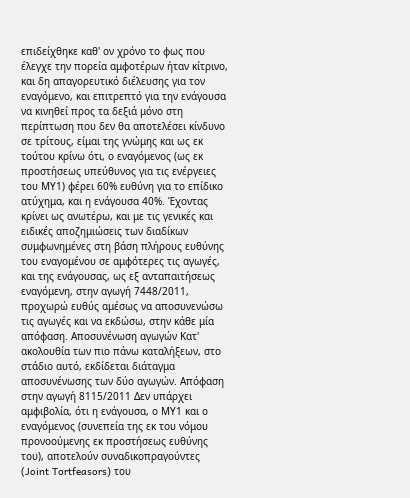επιδείχθηκε καθ' ον χρόνο το φως που έλεγχε την πορεία αμφοτέρων ήταν κίτρινο, και δη απαγορευτικό διέλευσης για τον εναγόμενο, και επιτρεπτό για την ενάγουσα να κινηθεί προς τα δεξιά μόνο στη περίπτωση που δεν θα αποτελέσει κίνδυνο σε τρίτους, είμαι της γνώμης και ως εκ τούτου κρίνω ότι, ο εναγόμενος (ως εκ προστήσεως υπεύθυνος για τις ενέργειες του ΜΥ1) φέρει 60% ευθύνη για το επίδικο ατύχημα, και η ενάγουσα 40%. Έχοντας κρίνει ως ανωτέρω, και με τις γενικές και ειδικές αποζημιώσεις των διαδίκων συμφωνημένες στη βάση πλήρους ευθύνης του εναγομένου σε αμφότερες τις αγωγές, και της ενάγουσας, ως εξ ανταπαιτήσεως εναγόμενη, στην αγωγή 7448/2011, προχωρώ ευθύς αμέσως να αποσυνενώσω τις αγωγές και να εκδώσω, στην κάθε μία απόφαση. Αποσυνένωση αγωγών Κατ' ακολουθία των πιο πάνω καταλήξεων, στο στάδιο αυτό, εκδίδεται διάταγμα αποσυνένωσης των δύο αγωγών. Απόφαση στην αγωγή 8115/2011 Δεν υπάρχει αμφιβολία, ότι η ενάγουσα, ο ΜΥ1 και ο εναγόμενος (συνεπεία της εκ του νόμου προνοούμενης εκ προστήσεως ευθύνης του), αποτελούν συναδικοπραγούντες (Joint Tortfeasors) του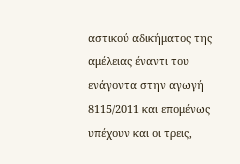αστικού αδικήματος της αμέλειας έναντι του ενάγοντα στην αγωγή 8115/2011 και επομένως υπέχουν και οι τρεις,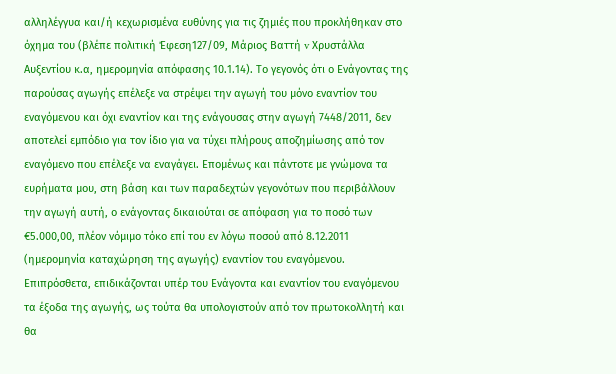αλληλέγγυα και/ή κεχωρισμένα ευθύνης για τις ζημιές που προκλήθηκαν στο όχημα του (βλέπε πολιτική Έφεση127/09, Μάριος Βαττή v Χρυστάλλα Αυξεντίου κ.α, ημερομηνία απόφασης 10.1.14). Το γεγονός ότι ο Ενάγοντας της παρούσας αγωγής επέλεξε να στρέψει την αγωγή του μόνο εναντίον του εναγόμενου και όχι εναντίον και της ενάγουσας στην αγωγή 7448/2011, δεν αποτελεί εμπόδιο για τον ίδιο για να τύχει πλήρους αποζημίωσης από τον εναγόμενο που επέλεξε να εναγάγει. Επομένως και πάντοτε με γνώμονα τα ευρήματα μου, στη βάση και των παραδεχτών γεγονότων που περιβάλλουν την αγωγή αυτή, ο ενάγοντας δικαιούται σε απόφαση για το ποσό των €5.000,00, πλέον νόμιμο τόκο επί του εν λόγω ποσού από 8.12.2011 (ημερομηνία καταχώρηση της αγωγής) εναντίον του εναγόμενου. Επιπρόσθετα, επιδικάζονται υπέρ του Ενάγοντα και εναντίον του εναγόμενου τα έξοδα της αγωγής, ως τούτα θα υπολογιστούν από τον πρωτοκολλητή και θα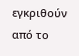εγκριθούν από το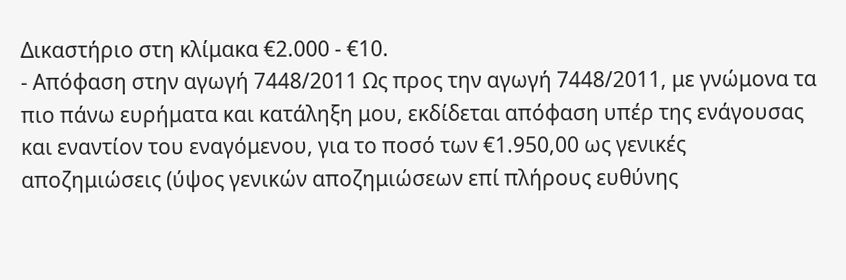Δικαστήριο στη κλίμακα €2.000 - €10.
- Απόφαση στην αγωγή 7448/2011 Ως προς την αγωγή 7448/2011, με γνώμονα τα πιο πάνω ευρήματα και κατάληξη μου, εκδίδεται απόφαση υπέρ της ενάγουσας και εναντίον του εναγόμενου, για το ποσό των €1.950,00 ως γενικές αποζημιώσεις (ύψος γενικών αποζημιώσεων επί πλήρους ευθύνης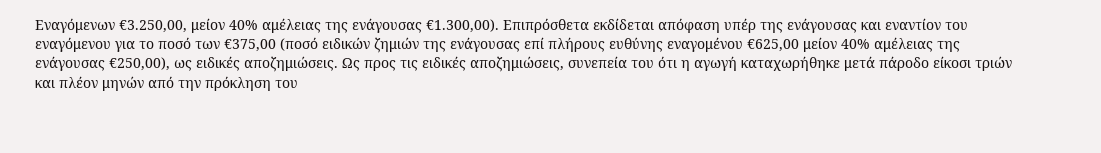Εναγόμενων €3.250,00, μείον 40% αμέλειας της ενάγουσας €1.300,00). Επιπρόσθετα εκδίδεται απόφαση υπέρ της ενάγουσας και εναντίον του εναγόμενου για το ποσό των €375,00 (ποσό ειδικών ζημιών της ενάγουσας επί πλήρους ευθύνης εναγομένου €625,00 μείον 40% αμέλειας της ενάγουσας €250,00), ως ειδικές αποζημιώσεις. Ως προς τις ειδικές αποζημιώσεις, συνεπεία του ότι η αγωγή καταχωρήθηκε μετά πάροδο είκοσι τριών και πλέον μηνών από την πρόκληση του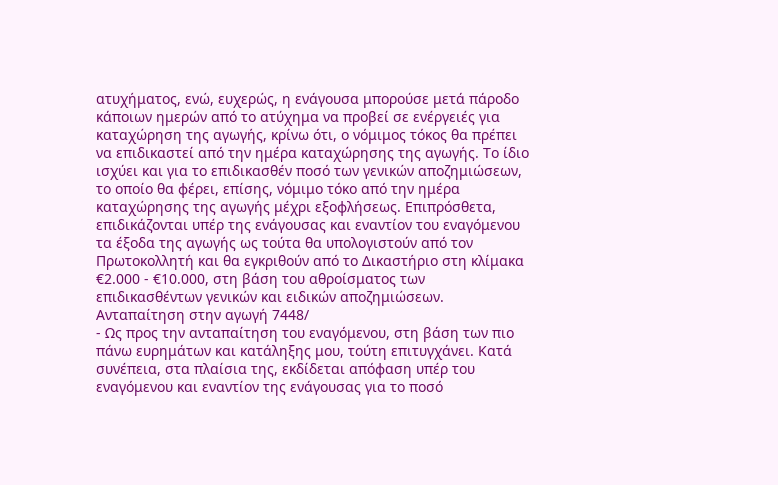ατυχήματος, ενώ, ευχερώς, η ενάγουσα μπορούσε μετά πάροδο κάποιων ημερών από το ατύχημα να προβεί σε ενέργειές για καταχώρηση της αγωγής, κρίνω ότι, ο νόμιμος τόκος θα πρέπει να επιδικαστεί από την ημέρα καταχώρησης της αγωγής. Το ίδιο ισχύει και για το επιδικασθέν ποσό των γενικών αποζημιώσεων, το οποίο θα φέρει, επίσης, νόμιμο τόκο από την ημέρα καταχώρησης της αγωγής μέχρι εξοφλήσεως. Επιπρόσθετα, επιδικάζονται υπέρ της ενάγουσας και εναντίον του εναγόμενου τα έξοδα της αγωγής ως τούτα θα υπολογιστούν από τον Πρωτοκολλητή και θα εγκριθούν από το Δικαστήριο στη κλίμακα €2.000 - €10.000, στη βάση του αθροίσματος των επιδικασθέντων γενικών και ειδικών αποζημιώσεων. Ανταπαίτηση στην αγωγή 7448/
- Ως προς την ανταπαίτηση του εναγόμενου, στη βάση των πιο πάνω ευρημάτων και κατάληξης μου, τούτη επιτυγχάνει. Κατά συνέπεια, στα πλαίσια της, εκδίδεται απόφαση υπέρ του εναγόμενου και εναντίον της ενάγουσας για το ποσό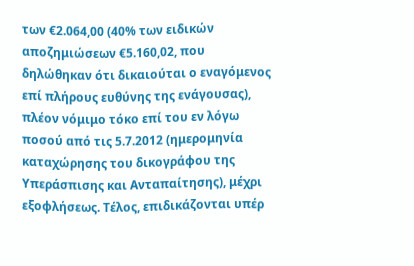των €2.064,00 (40% των ειδικών αποζημιώσεων €5.160,02, που δηλώθηκαν ότι δικαιούται ο εναγόμενος επί πλήρους ευθύνης της ενάγουσας), πλέον νόμιμο τόκο επί του εν λόγω ποσού από τις 5.7.2012 (ημερομηνία καταχώρησης του δικογράφου της Υπεράσπισης και Ανταπαίτησης), μέχρι εξοφλήσεως. Τέλος, επιδικάζονται υπέρ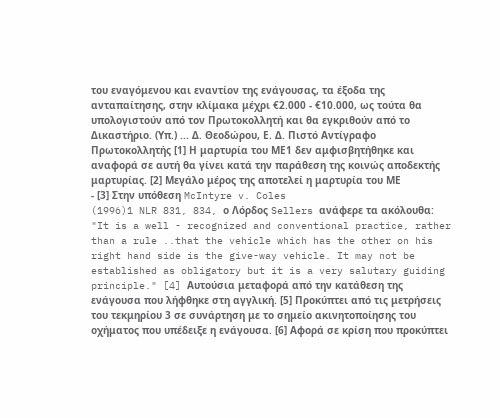του εναγόμενου και εναντίον της ενάγουσας, τα έξοδα της ανταπαίτησης, στην κλίμακα μέχρι €2.000 - €10.000, ως τούτα θα υπολογιστούν από τον Πρωτοκολλητή και θα εγκριθούν από το Δικαστήριο. (Υπ.) ... Δ. Θεοδώρου, Ε. Δ. Πιστό Αντίγραφο Πρωτοκολλητής [1] Η μαρτυρία του ΜΕ1 δεν αμφισβητήθηκε και αναφορά σε αυτή θα γίνει κατά την παράθεση της κοινώς αποδεκτής μαρτυρίας. [2] Μεγάλο μέρος της αποτελεί η μαρτυρία του ΜΕ
- [3] Στην υπόθεση McIntyre v. Coles
(1996)1 NLR 831, 834, ο Λόρδος Sellers ανάφερε τα ακόλουθα: "It is a well - recognized and conventional practice, rather than a rule ..that the vehicle which has the other on his right hand side is the give-way vehicle. It may not be established as obligatory but it is a very salutary guiding principle." [4] Αυτούσια μεταφορά από την κατάθεση της ενάγουσα που λήφθηκε στη αγγλική. [5] Προκύπτει από τις μετρήσεις του τεκμηρίου 3 σε συνάρτηση με το σημείο ακινητοποίησης του οχήματος που υπέδειξε η ενάγουσα. [6] Αφορά σε κρίση που προκύπτει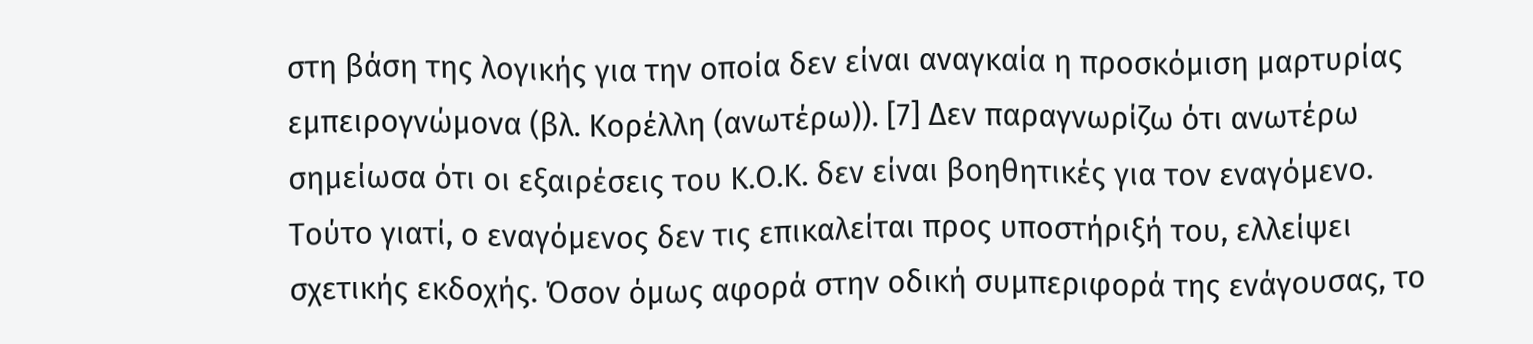στη βάση της λογικής για την οποία δεν είναι αναγκαία η προσκόμιση μαρτυρίας εμπειρογνώμονα (βλ. Κορέλλη (ανωτέρω)). [7] Δεν παραγνωρίζω ότι ανωτέρω σημείωσα ότι οι εξαιρέσεις του Κ.Ο.Κ. δεν είναι βοηθητικές για τον εναγόμενο. Τούτο γιατί, ο εναγόμενος δεν τις επικαλείται προς υποστήριξή του, ελλείψει σχετικής εκδοχής. Όσον όμως αφορά στην οδική συμπεριφορά της ενάγουσας, το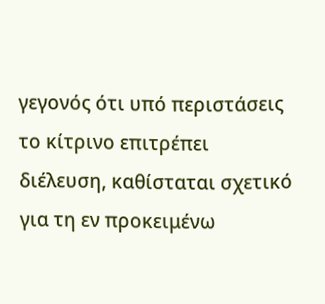γεγονός ότι υπό περιστάσεις το κίτρινο επιτρέπει διέλευση, καθίσταται σχετικό για τη εν προκειμένω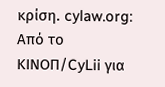κρίση. cylaw.org: Από το ΚΙΝOΠ/CyLii για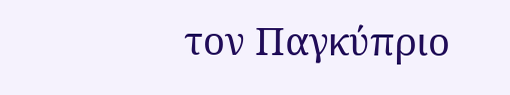τον Παγκύπριο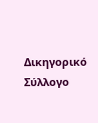Δικηγορικό Σύλλογο